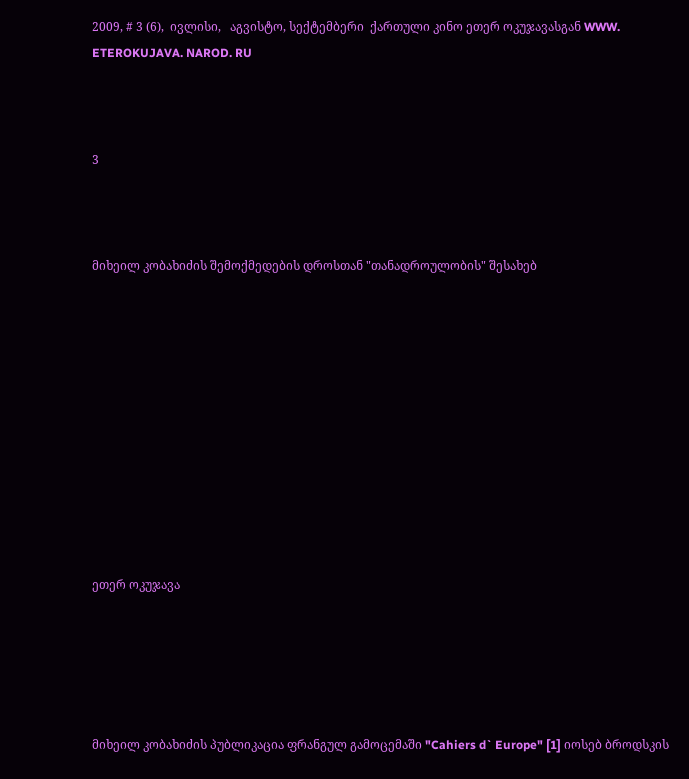2009, # 3 (6),  ივლისი,   აგვისტო, სექტემბერი  ქართული კინო ეთერ ოკუჯავასგან WWW. ETEROKUJAVA. NAROD. RU



3



მიხეილ კობახიძის შემოქმედების დროსთან "თანადროულობის" შესახებ











ეთერ ოკუჯავა





მიხეილ კობახიძის პუბლიკაცია ფრანგულ გამოცემაში "Cahiers d` Europe" [1] იოსებ ბროდსკის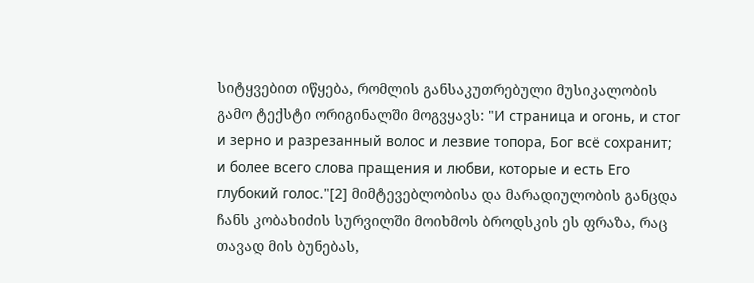სიტყვებით იწყება, რომლის განსაკუთრებული მუსიკალობის გამო ტექსტი ორიგინალში მოგვყავს: "И страница и огонь, и стог и зерно и разрезанный волос и лезвие топора, Бог всё сохранит; и более всего слова пращения и любви, которые и есть Его глубокий голос."[2] მიმტევებლობისა და მარადიულობის განცდა ჩანს კობახიძის სურვილში მოიხმოს ბროდსკის ეს ფრაზა, რაც თავად მის ბუნებას,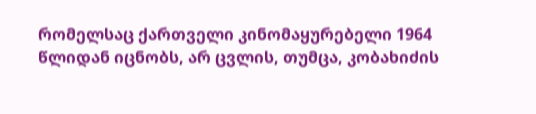რომელსაც ქართველი კინომაყურებელი 1964 წლიდან იცნობს, არ ცვლის, თუმცა, კობახიძის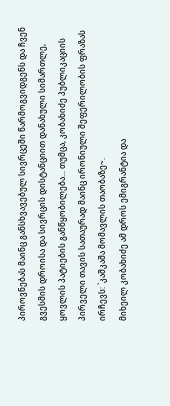პიროვნებას მაინც განსხვავებულ სივრცეში წარმოგვიდგენს და ჩვენ გვესმის დროისა და სივრცის დისტანციით დანახული სიმართლე, ყოვლის პატიების განწყობილება... თუმცა, კობახიძე პუბლიკაციის პირველი თავის სათაურად მაინც ირონიული შეფერილობის ფრაზას ირჩევს: `კაშკაშა მომავლის თაობაზე~.
მიხეილ კობახიძე ამ დროს ემიგრანტია და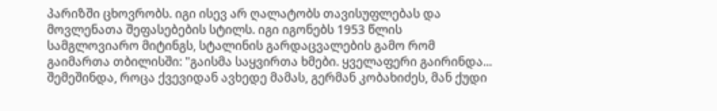პარიზში ცხოვრობს. იგი ისევ არ ღალატობს თავისუფლებას და მოვლენათა შეფასებების სტილს. იგი იგონებს 1953 წლის სამგლოვიარო მიტინგს, სტალინის გარდაცვალების გამო რომ გაიმართა თბილისში: "გაისმა საყვირთა ხმები. ყველაფერი გაირინდა... შემეშინდა, როცა ქვევიდან ავხედე მამას, გერმან კობახიძეს, მან ქუდი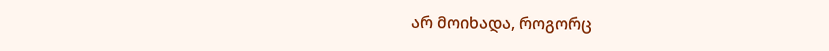არ მოიხადა, როგორც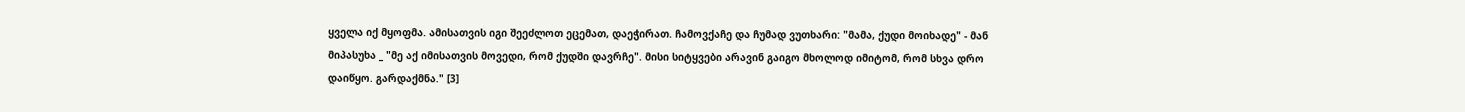ყველა იქ მყოფმა. ამისათვის იგი შეეძლოთ ეცემათ, დაეჭირათ. ჩამოვქაჩე და ჩუმად ვუთხარი: "მამა, ქუდი მოიხადე" - მან მიპასუხა _ "მე აქ იმისათვის მოვედი, რომ ქუდში დავრჩე". მისი სიტყვები არავინ გაიგო მხოლოდ იმიტომ, რომ სხვა დრო დაიწყო. გარდაქმნა." [3]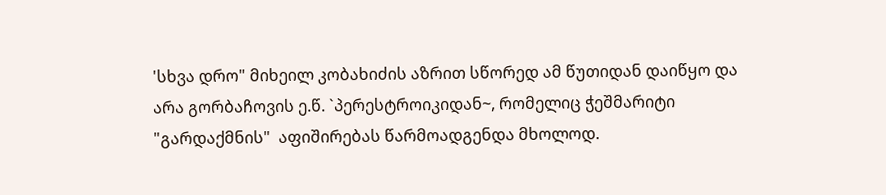'სხვა დრო" მიხეილ კობახიძის აზრით სწორედ ამ წუთიდან დაიწყო და არა გორბაჩოვის ე.წ. `პერესტროიკიდან~, რომელიც ჭეშმარიტი "გარდაქმნის"  აფიშირებას წარმოადგენდა მხოლოდ.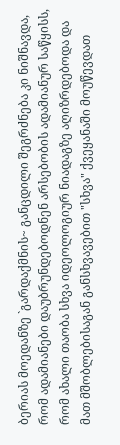ბერიას მოედანზე `გარდაქმნის~ განცდილი შეგრძნება კი ნიშნავდა, რომ ადამიანები დაუბრუნდებოდნენ არსებობის ადამიანურ საწყისს, რომ ახალი თაობა სხვა იდეოლოგიურ ნიადაგზე აღიზრდებოდა და მათ მშობლებისაგან განსხვავებით "სხვა" ქვეყანაში მოუწევდათ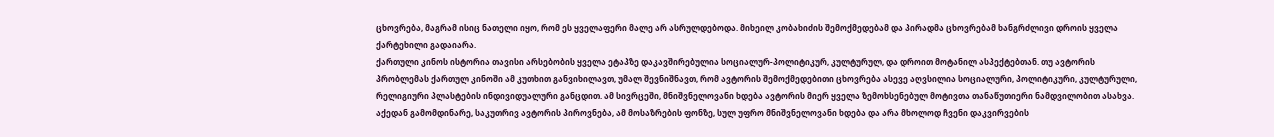ცხოვრება, მაგრამ ისიც ნათელი იყო, რომ ეს ყველაფერი მალე არ ასრულდებოდა. მიხეილ კობახიძის შემოქმედებამ და პირადმა ცხოვრებამ ხანგრძლივი დროის ყველა ქარტეხილი გადაიარა.
ქართული კინოს ისტორია თავისი არსებობის ყველა ეტაპზე დაკავშირებულია სოციალურ-პოლიტიკურ, კულტურულ, და დროით მოტანილ ასპექტებთან. თუ ავტორის პრობლემას ქართულ კინოში ამ კუთხით განვიხილავთ, უმალ შევნიშნავთ, რომ ავტორის შემოქმედებითი ცხოვრება ასევე აღვსილია სოციალური, პოლიტიკური, კულტურული, რელიგიური პლასტების ინდივიდუალური განცდით. ამ სივრცეში, მნიშვნელოვანი ხდება ავტორის მიერ ყველა ზემოხსენებულ მოტივთა თანაწუთიერი ნამდვილობით ასახვა. აქედან გამომდინარე, საკუთრივ ავტორის პიროვნება, ამ მოსაზრების ფონზე, სულ უფრო მნიშვნელოვანი ხდება და არა მხოლოდ ჩვენი დაკვირვების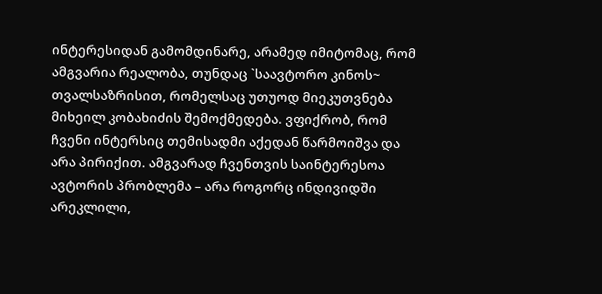ინტერესიდან გამომდინარე, არამედ იმიტომაც, რომ ამგვარია რეალობა, თუნდაც `საავტორო კინოს~ თვალსაზრისით, რომელსაც უთუოდ მიეკუთვნება მიხეილ კობახიძის შემოქმედება. ვფიქრობ, რომ ჩვენი ინტერსიც თემისადმი აქედან წარმოიშვა და არა პირიქით. ამგვარად ჩვენთვის საინტერესოა ავტორის პრობლემა – არა როგორც ინდივიდში არეკლილი,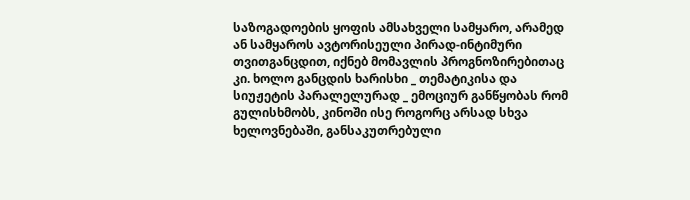საზოგადოების ყოფის ამსახველი სამყარო, არამედ ან სამყაროს ავტორისეული პირად-ინტიმური თვითგანცდით, იქნებ მომავლის პროგნოზირებითაც კი. ხოლო განცდის ხარისხი _ თემატიკისა და სიუჟეტის პარალელურად _ ემოციურ განწყობას რომ გულისხმობს, კინოში ისე როგორც არსად სხვა ხელოვნებაში, განსაკუთრებული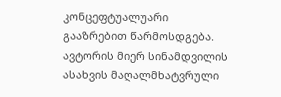კონცეფტუალუარი გააზრებით წარმოსდგება.
ავტორის მიერ სინამდვილის ასახვის მაღალმხატვრული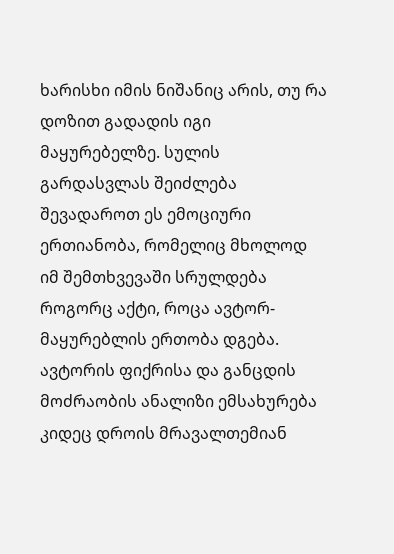ხარისხი იმის ნიშანიც არის, თუ რა დოზით გადადის იგი მაყურებელზე. სულის გარდასვლას შეიძლება შევადაროთ ეს ემოციური ერთიანობა, რომელიც მხოლოდ იმ შემთხვევაში სრულდება როგორც აქტი, როცა ავტორ-მაყურებლის ერთობა დგება. ავტორის ფიქრისა და განცდის მოძრაობის ანალიზი ემსახურება კიდეც დროის მრავალთემიან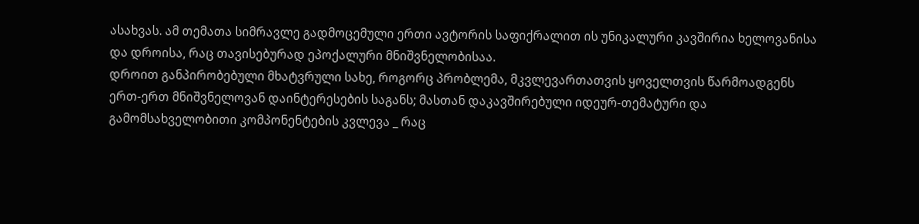ასახვას. ამ თემათა სიმრავლე გადმოცემული ერთი ავტორის საფიქრალით ის უნიკალური კავშირია ხელოვანისა და დროისა, რაც თავისებურად ეპოქალური მნიშვნელობისაა.
დროით განპირობებული მხატვრული სახე, როგორც პრობლემა, მკვლევართათვის ყოველთვის წარმოადგენს ერთ-ერთ მნიშვნელოვან დაინტერესების საგანს; მასთან დაკავშირებული იდეურ-თემატური და გამომსახველობითი კომპონენტების კვლევა _ რაც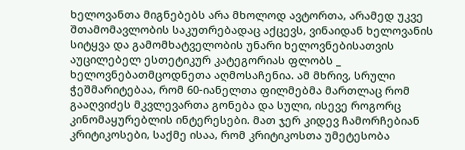ხელოვანთა მიგნებებს არა მხოლოდ ავტორთა, არამედ უკვე შთამომავლობის საკუთრებადაც აქცევს, ვინაიდან ხელოვანის სიტყვა და გამომხატველობის უნარი ხელოვნებისათვის აუცილებელ ესთეტიკურ კატეგორიას ფლობს _ ხელოვნებათმცოდნეთა აღმოსაჩენია. ამ მხრივ, სრული ჭეშმარიტებაა, რომ 60-იანელთა ფილმებმა მართლაც რომ გააღვიძეს მკვლევართა გონება და სული, ისევე როგორც კინომაყურებლის ინტერესები. მათ ჯერ კიდევ ჩამორჩებიან კრიტიკოსები, საქმე ისაა, რომ კრიტიკოსთა უმეტესობა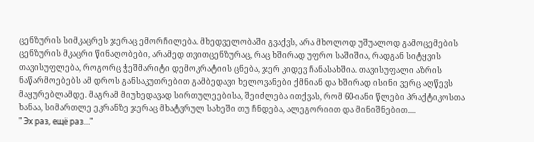ცენზურის სიმკაცრეს ჯერაც ემორჩილება. მხედველობაში გვაქვს, არა მხოლოდ უშუალოდ გამოცემების ცენზურის მკაცრი წინაღობები, არამედ თვითცენზურაც, რაც ხშირად უფრო საშიშია, რადგან სიტყვის თავისუფლება, როგორც ჭეშმარიტი დემოკრატიის ცნება, ჯერ კიდევ ჩანასახშია. თავისუფალი აზრის ნაწარმოებებს ამ დროს განსაკუთრებით გამბედავი ხელოვანები ქმნიან და ხშირად ისინი ვერც აღწევს მაყურებლამდე. მაგრამ მიუხედავად სირთულეებისა, შეიძლება ითქვას, რომ 60-იანი წლები პრაქტიკოსთა ხანაა, სიმართლე ეკრანზე ჯერაც მხატვრულ სახეში თუ ჩნდება, ალეგორიით და მინიშნებით....
" Эх раз, ещё раз…"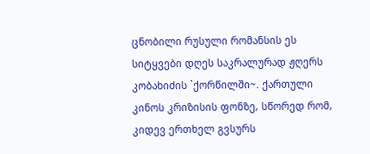ცნობილი რუსული რომანსის ეს სიტყვები დღეს საკრალურად ჟღერს კობახიძის `ქორწილში~. ქართული კინოს კრიზისის ფონზე, სწორედ რომ, კიდევ ერთხელ გვსურს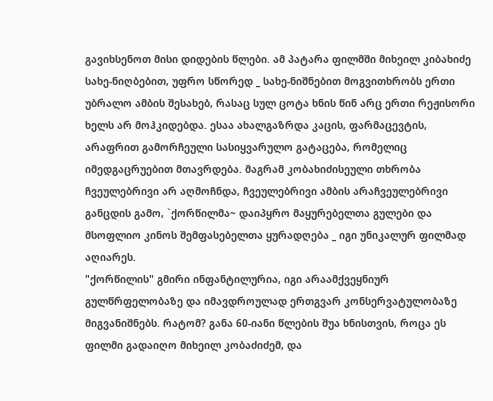გავიხსენოთ მისი დიდების წლები. ამ პატარა ფილმში მიხეილ კიბახიძე სახე-ნიღბებით, უფრო სწორედ _ სახე-ნიშნებით მოგვითხრობს ერთი უბრალო ამბის შესახებ, რასაც სულ ცოტა ხნის წინ არც ერთი რეჟისორი ხელს არ მოჰკიდებდა. ესაა ახალგაზრდა კაცის, ფარმაცევტის, არაფრით გამორჩეული სასიყვარულო გატაცება, რომელიც იმედგაცრუებით მთავრდება. მაგრამ კობახიძისეული თხრობა ჩვეულებრივი არ აღმოჩნდა, ჩვეულებრივი ამბის არაჩვეულებრივი განცდის გამო, `ქორწილმა~ დაიპყრო მაყურებელთა გულები და მსოფლიო კინოს შემფასებელთა ყურადღება _ იგი უნიკალურ ფილმად აღიარეს.
"ქორწილის" გმირი ინფანტილურია, იგი არაამქვეყნიურ გულწრფელობაზე და იმავდროულად ერთგვარ კონსერვატულობაზე მიგვანიშნებს. რატომ? განა 60-იანი წლების შუა ხნისთვის, როცა ეს ფილმი გადაიღო მიხეილ კობაძიძემ, და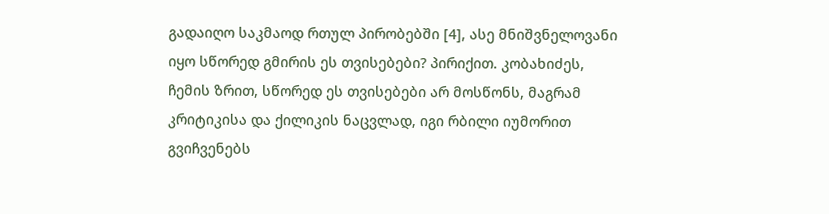გადაიღო საკმაოდ რთულ პირობებში [4], ასე მნიშვნელოვანი იყო სწორედ გმირის ეს თვისებები? პირიქით. კობახიძეს, ჩემის ზრით, სწორედ ეს თვისებები არ მოსწონს, მაგრამ კრიტიკისა და ქილიკის ნაცვლად, იგი რბილი იუმორით გვიჩვენებს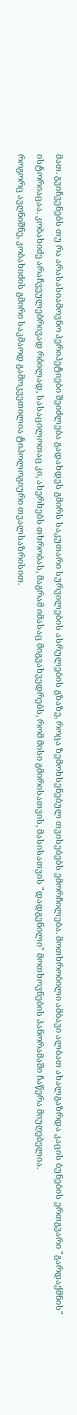მათ. გვიჩვენებს თუ რა არასასიამოვნო პერიპეტიები შეიძლება გადახდეს გმირს საკუთარი სურვილების ასრულების გზაზე, როცა ზემოხსენებულ თვისებებს ემორჩილება. მოთხრობილი ამბავი ალბათ ახალგაზრდა კაცის ბუნების ერთგვარი "გარდაქმნის" ისტორიაცაა. კობახიძე არაჩვეულებრივად რბილად, სასაცილოთაც კი, ახერხებს თხრობას, მაგრამ იმასაც მიგვახვედრებს, რომ მისი გმირისათვის, მასისათვის "დადგენილი" მოთხოვნების პანორამაში ჩაწერა მიუღებელია.
როგორც ავღნიშნე, კობახიძის გმირი საკმაოდ გამოკვეთილია ტიპოლოგიური თვალსაზრისით.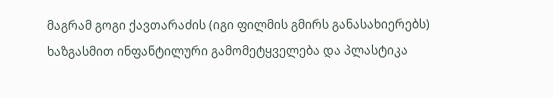მაგრამ გოგი ქავთარაძის (იგი ფილმის გმირს განასახიერებს) ხაზგასმით ინფანტილური გამომეტყველება და პლასტიკა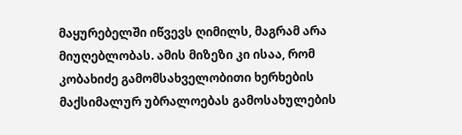მაყურებელში იწვევს ღიმილს, მაგრამ არა მიუღებლობას. ამის მიზეზი კი ისაა, რომ კობახიძე გამომსახველობითი ხერხების მაქსიმალურ უბრალოებას გამოსახულების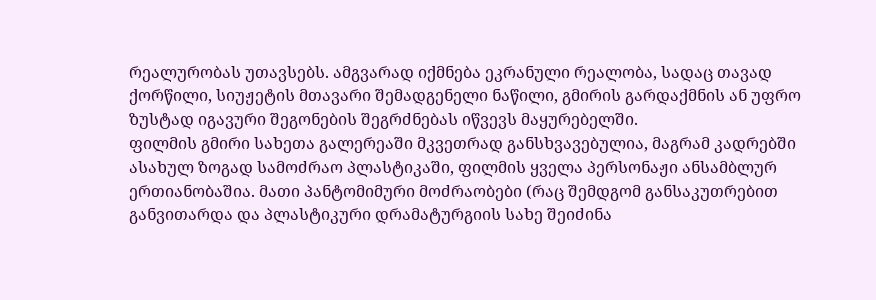რეალურობას უთავსებს. ამგვარად იქმნება ეკრანული რეალობა, სადაც თავად ქორწილი, სიუჟეტის მთავარი შემადგენელი ნაწილი, გმირის გარდაქმნის ან უფრო ზუსტად იგავური შეგონების შეგრძნებას იწვევს მაყურებელში.
ფილმის გმირი სახეთა გალერეაში მკვეთრად განსხვავებულია, მაგრამ კადრებში ასახულ ზოგად სამოძრაო პლასტიკაში, ფილმის ყველა პერსონაჟი ანსამბლურ ერთიანობაშია. მათი პანტომიმური მოძრაობები (რაც შემდგომ განსაკუთრებით განვითარდა და პლასტიკური დრამატურგიის სახე შეიძინა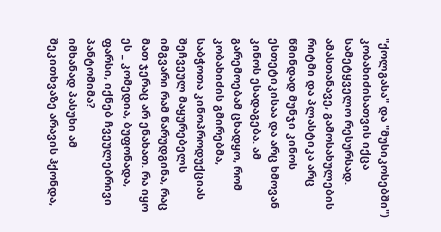"ქოლგასა" და "მუსიკოსებში") კობახიძისათვის იქცა სამეტყველო რესურსად. ამასთანავე, გამოსახულების რიტმი და პლასტიკა არც წმინდად მუნჯი კინოს ესთეტიკისაა და არც ხმოვან კინოს ესადაგება. ამ გარემოებამ ცხადყო, რომ კობახიძის გმირებმა, საბჭოთა კინოპროდუქციას შეჩვეულ მაყურებელს იმგვარი რამ წარუდგინა, რაც მათ ჯერაც არ ენახათ. რა იყო ეს _ კომედია, ბუფონადა, ფარსი, იქნებ ჩვეულებრივი პანტომიმა?
იმხანად პასუხი ამ შეკითხვაზე არავის ჰქონდა,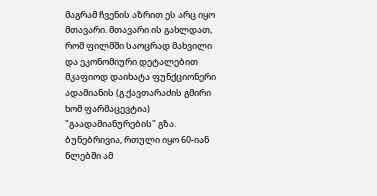მაგრამ ჩვენის აზრით ეს არც იყო მთავარი. მთავარი ის გახლდათ, რომ ფილმში საოცრად მახვილი და ეკონომიური დეტალებით მკაფიოდ დაიხატა ფუნქციონერი ადამიანის (გ.ქავთარაძის გმირი ხომ ფარმაცევტია) "გაადამიანურების" გზა. ბუნებრივია, რთული იყო 60-იან წლებში ამ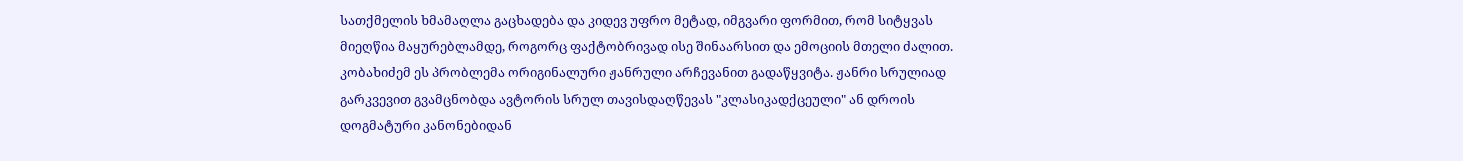სათქმელის ხმამაღლა გაცხადება და კიდევ უფრო მეტად, იმგვარი ფორმით, რომ სიტყვას მიეღწია მაყურებლამდე, როგორც ფაქტობრივად ისე შინაარსით და ემოციის მთელი ძალით. კობახიძემ ეს პრობლემა ორიგინალური ჟანრული არჩევანით გადაწყვიტა. ჟანრი სრულიად გარკვევით გვამცნობდა ავტორის სრულ თავისდაღწევას "კლასიკადქცეული" ან დროის დოგმატური კანონებიდან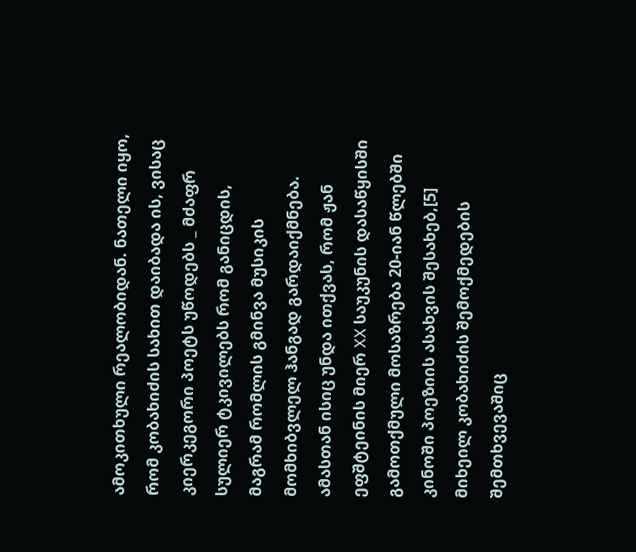ამოკითხული რეალობიდან. ნათელი იყო, რომ კობახიძის სახით დაიბადა ის, ვისაც კიერკეგორი პოეტს უწოდებს _ მძაფრ სულიერ ტკივილებს რომ განიცდის, მაგრამ რომლის გმინვა მუსიკის მომხიბვლელ ჰანგად გარდაიქმნება.
ამასთან ისიც უნდა ითქვას, რომ ჟან ეფშტეინის მიერ XX საუკუნის დასაწყისში გამოთქმული მოსაზრება 20-იან წლებში კინოში პოეზიის ასახვის შესახებ,[5] მიხეილ კობახიძის შემოქმედების შემთხვევაშიც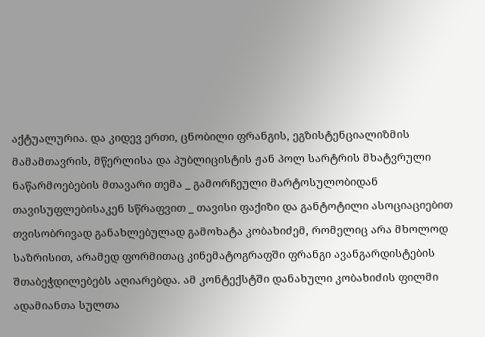აქტუალურია. და კიდევ ერთი, ცნობილი ფრანგის, ეგზისტენციალიზმის მამამთავრის, მწერლისა და პუბლიცისტის ჟან პოლ სარტრის მხატვრული ნაწარმოებების მთავარი თემა _ გამორჩეული მარტოსულობიდან თავისუფლებისაკენ სწრაფვით _ თავისი ფაქიზი და განტოტილი ასოციაციებით თვისობრივად განახლებულად გამოხატა კობახიძემ, რომელიც არა მხოლოდ საზრისით, არამედ ფორმითაც კინემატოგრაფში ფრანგი ავანგარდისტების შთაბეჭდილებებს აღიარებდა. ამ კონტექსტში დანახული კობახიძის ფილმი ადამიანთა სულთა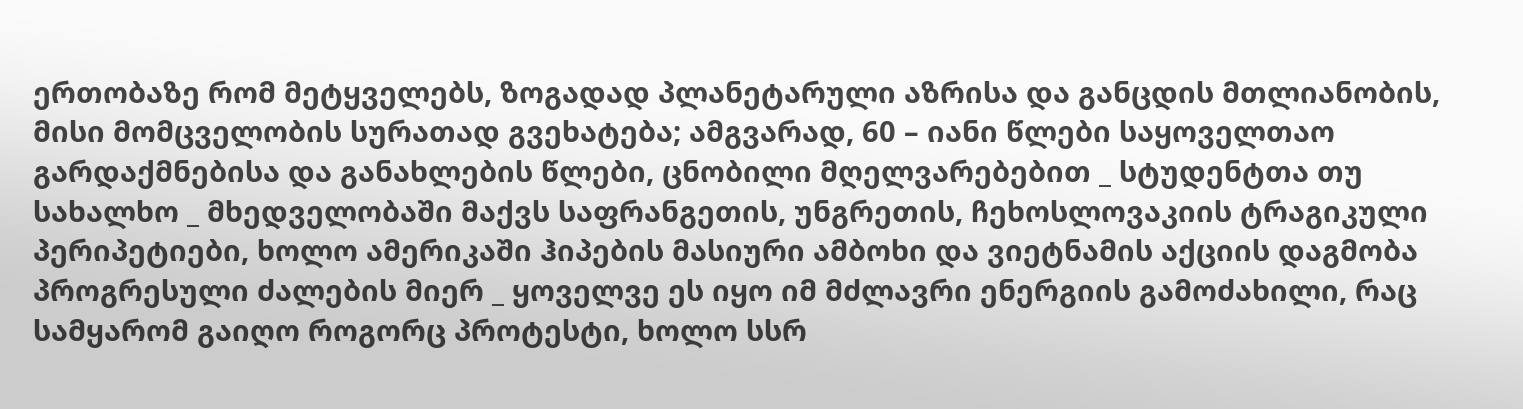ერთობაზე რომ მეტყველებს, ზოგადად პლანეტარული აზრისა და განცდის მთლიანობის, მისი მომცველობის სურათად გვეხატება; ამგვარად, 60 – იანი წლები საყოველთაო გარდაქმნებისა და განახლების წლები, ცნობილი მღელვარებებით _ სტუდენტთა თუ სახალხო _ მხედველობაში მაქვს საფრანგეთის, უნგრეთის, ჩეხოსლოვაკიის ტრაგიკული პერიპეტიები, ხოლო ამერიკაში ჰიპების მასიური ამბოხი და ვიეტნამის აქციის დაგმობა პროგრესული ძალების მიერ _ ყოველვე ეს იყო იმ მძლავრი ენერგიის გამოძახილი, რაც სამყარომ გაიღო როგორც პროტესტი, ხოლო სსრ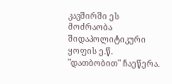კავშირში ეს მოძრაობა შიდაპოლიტიკური ყოფის ე.წ. "დათბობით" ჩაეწერა.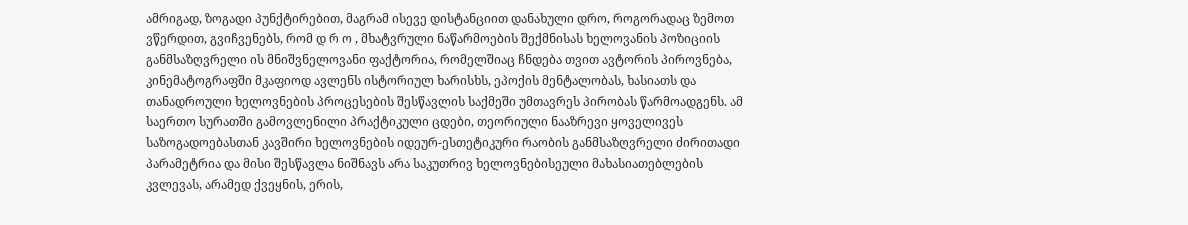ამრიგად, ზოგადი პუნქტირებით, მაგრამ ისევე დისტანციით დანახული დრო, როგორადაც ზემოთ ვწერდით, გვიჩვენებს, რომ დ რ ო , მხატვრული ნაწარმოების შექმნისას ხელოვანის პოზიციის განმსაზღვრელი ის მნიშვნელოვანი ფაქტორია, რომელშიაც ჩნდება თვით ავტორის პიროვნება, კინემატოგრაფში მკაფიოდ ავლენს ისტორიულ ხარისხს, ეპოქის მენტალობას, ხასიათს და თანადროული ხელოვნების პროცესების შესწავლის საქმეში უმთავრეს პირობას წარმოადგენს. ამ საერთო სურათში გამოვლენილი პრაქტიკული ცდები, თეორიული ნააზრევი ყოველივეს საზოგადოებასთან კავშირი ხელოვნების იდეურ-ესთეტიკური რაობის განმსაზღვრელი ძირითადი პარამეტრია და მისი შესწავლა ნიშნავს არა საკუთრივ ხელოვნებისეული მახასიათებლების კვლევას, არამედ ქვეყნის, ერის,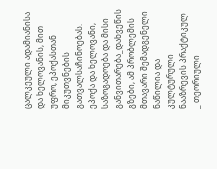ცალკეული ადამიანისა და ხელოვანის, მით უფრო, ეპოქასთან მიკუთვნების გათვალსაჩინოებას. ეპოქა და ხელოვანი, საზოგადოება და მისი განვითარება_დახვეწის გზები, ამ პრობლემის მთავარი შემადგენელი ნაწილია და კულტურული ნააზრევის პრაქტიკულ _ თეორიული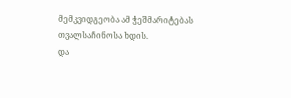მემკვიდგეობა ამ ჭეშმარიტებას თვალსაჩინოსა ხდის.
და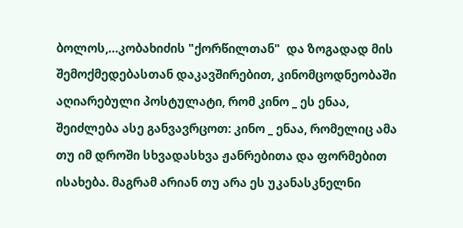ბოლოს,…კობახიძის "ქორწილთან"  და ზოგადად მის შემოქმედებასთან დაკავშირებით, კინომცოდნეობაში აღიარებული პოსტულატი, რომ კინო _ ეს ენაა, შეიძლება ასე განვავრცოთ: კინო _ ენაა, რომელიც ამა თუ იმ დროში სხვადასხვა ჟანრებითა და ფორმებით ისახება. მაგრამ არიან თუ არა ეს უკანასკნელნი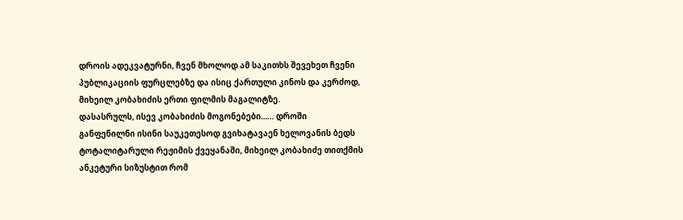დროის ადეკვატურნი, ჩვენ მხოლოდ ამ საკითხს შევეხეთ ჩვენი პუბლიკაციის ფურცლებზე და ისიც ქართული კინოს და კერძოდ, მიხეილ კობახიძის ერთი ფილმის მაგალიტზე.
დასასრულს, ისევ კობახიძის მოგონებები...… დროში განფენილნი ისინი საუკეთესოდ გვიხატავაენ ხელოვანის ბედს ტოტალიტარული რეჟიმის ქვეყანაში, მიხეილ კობახიძე თითქმის ანკეტური სიზუსტით რომ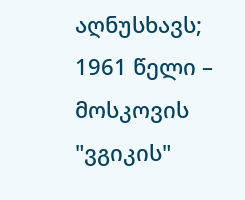აღნუსხავს;
1961 წელი – მოსკოვის "ვგიკის"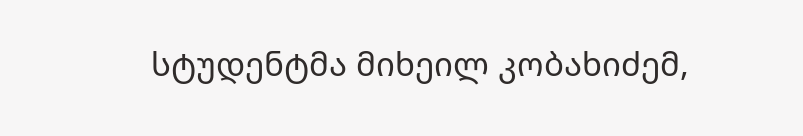სტუდენტმა მიხეილ კობახიძემ,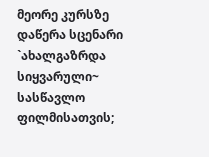მეორე კურსზე დაწერა სცენარი `ახალგაზრდა სიყვარული~ სასწავლო ფილმისათვის;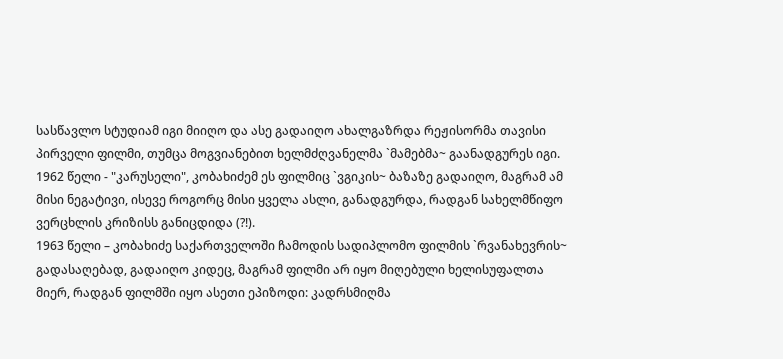სასწავლო სტუდიამ იგი მიიღო და ასე გადაიღო ახალგაზრდა რეჟისორმა თავისი პირველი ფილმი, თუმცა მოგვიანებით ხელმძღვანელმა `მამებმა~ გაანადგურეს იგი.
1962 წელი - "კარუსელი", კობახიძემ ეს ფილმიც `ვგიკის~ ბაზაზე გადაიღო, მაგრამ ამ მისი ნეგატივი, ისევე როგორც მისი ყველა ასლი, განადგურდა, რადგან სახელმწიფო ვერცხლის კრიზისს განიცდიდა (?!).
1963 წელი – კობახიძე საქართველოში ჩამოდის სადიპლომო ფილმის `რვანახევრის~ გადასაღებად, გადაიღო კიდეც, მაგრამ ფილმი არ იყო მიღებული ხელისუფალთა მიერ, რადგან ფილმში იყო ასეთი ეპიზოდი: კადრსმიღმა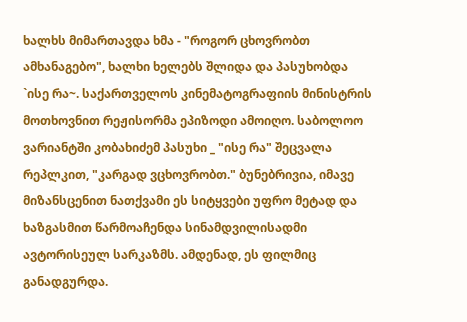ხალხს მიმართავდა ხმა - "როგორ ცხოვრობთ ამხანაგებო", ხალხი ხელებს შლიდა და პასუხობდა `ისე რა~. საქართველოს კინემატოგრაფიის მინისტრის მოთხოვნით რეჟისორმა ეპიზოდი ამოიღო. საბოლოო ვარიანტში კობახიძემ პასუხი _ "ისე რა" შეცვალა რეპლკით, "კარგად ვცხოვრობთ." ბუნებრივია, იმავე მიზანსცენით ნათქვამი ეს სიტყვები უფრო მეტად და ხაზგასმით წარმოაჩენდა სინამდვილისადმი ავტორისეულ სარკაზმს. ამდენად, ეს ფილმიც განადგურდა.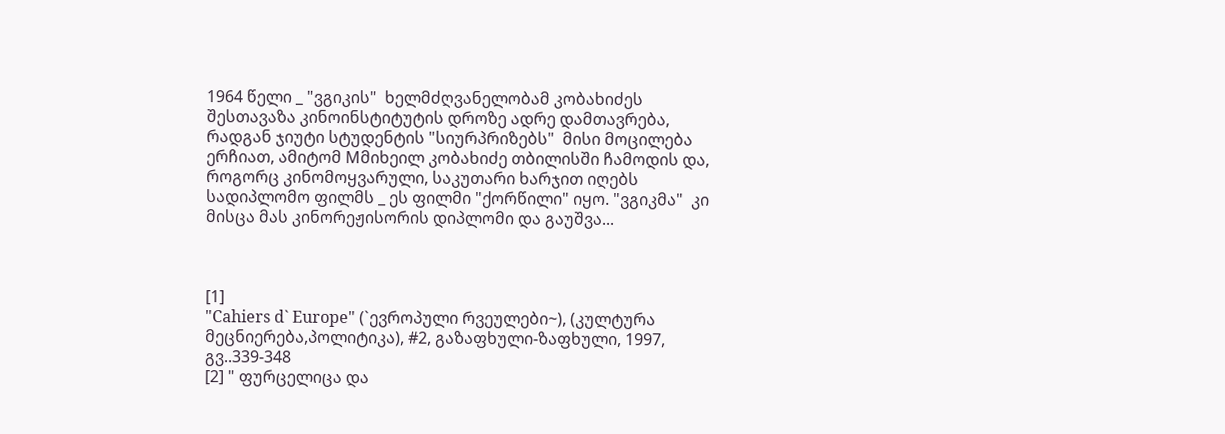1964 წელი _ "ვგიკის"  ხელმძღვანელობამ კობახიძეს შესთავაზა კინოინსტიტუტის დროზე ადრე დამთავრება, რადგან ჯიუტი სტუდენტის "სიურპრიზებს"  მისი მოცილება ერჩიათ, ამიტომ Mმიხეილ კობახიძე თბილისში ჩამოდის და, როგორც კინომოყვარული, საკუთარი ხარჯით იღებს სადიპლომო ფილმს _ ეს ფილმი "ქორწილი" იყო. "ვგიკმა"  კი მისცა მას კინორეჟისორის დიპლომი და გაუშვა...



[1]
"Cahiers d` Europe" (`ევროპული რვეულები~), (კულტურა მეცნიერება,პოლიტიკა), #2, გაზაფხული-ზაფხული, 1997, გვ..339-348
[2] " ფურცელიცა და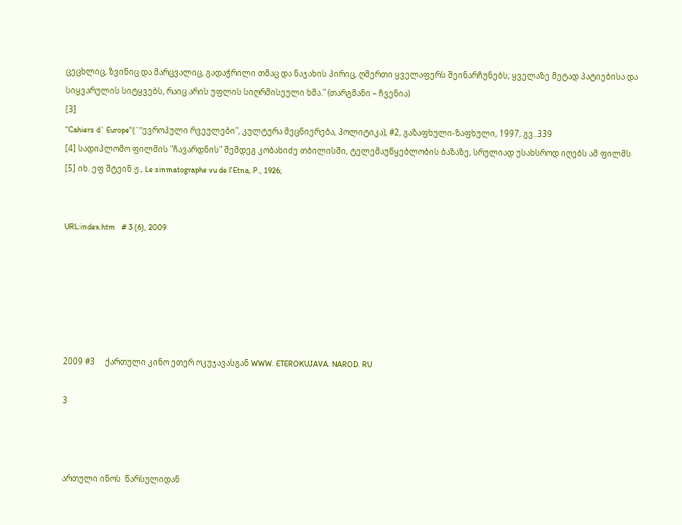ცეცხლიც, ზვინიც და მარცვალიც, გადაჭრილი თმაც და ნაჯახის პირიც, ღმერთი ყველაფერს შეინარჩუნებს; ყველაზე მეტად პატიებისა და სიყვარულის სიტყვებს, რაიც არის უფლის სიღრმისეული ხმა." (თარგმანი – ჩვენია)
[3]
"Cahiers d` Europe"(`"ევროპული რვეულები", კულტურა მეცნიერება, პოლიტიკა), #2, გაზაფხული-ზაფხული, 1997, გვ..339
[4] სადიპლომო ფილმის "ჩავარდნის" შემდეგ კობახიძე თბილისში, ტელემაუწყებლობის ბაზაზე, სრულიად უსახსროდ იღებს ამ ფილმს
[5] იხ. ეფ შტეინ ჟ., Le sinmatographe vu de l'Etna, P., 1926;


URL:index.htm   # 3 (6), 2009






2009 #3     ქართული კინო ეთერ ოკუჯავასგან WWW. ETEROKUJAVA. NAROD. RU

3



ართული ინოს  წარსულიდან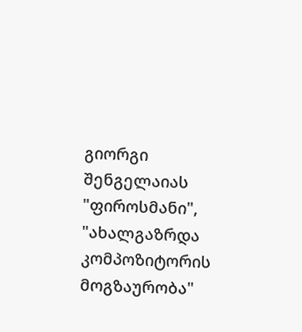გიორგი შენგელაიას "ფიროსმანი", "ახალგაზრდა კომპოზიტორის მოგზაურობა"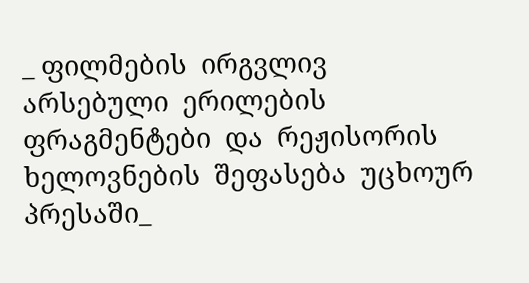_ ფილმების  ირგვლივ  არსებული  ერილების  ფრაგმენტები  და  რეჟისორის  ხელოვნების  შეფასება  უცხოურ  პრესაში_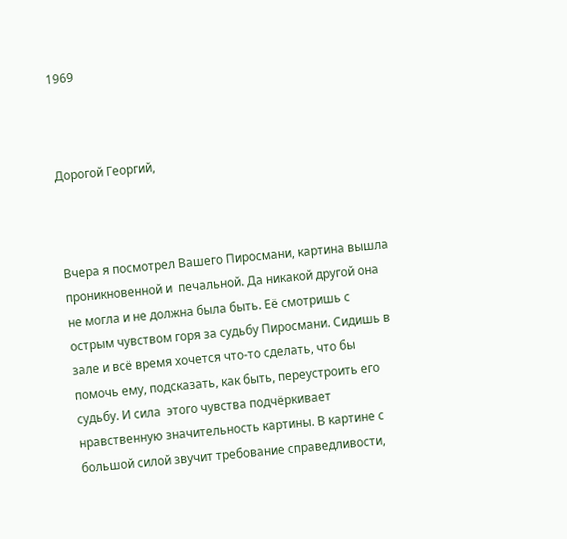1969



Дорогой Георгий,



Вчера я посмотрел Вашего Пиросмани, картина вышла проникновенной и  печальной. Да никакой другой она не могла и не должна была быть. Её смотришь с острым чувством горя за судьбу Пиросмани. Сидишь в зале и всё время хочется что-то сделать, что бы помочь ему, подсказать, как быть, переустроить его судьбу. И сила  этого чувства подчёркивает нравственную значительность картины. В картине с большой силой звучит требование справедливости,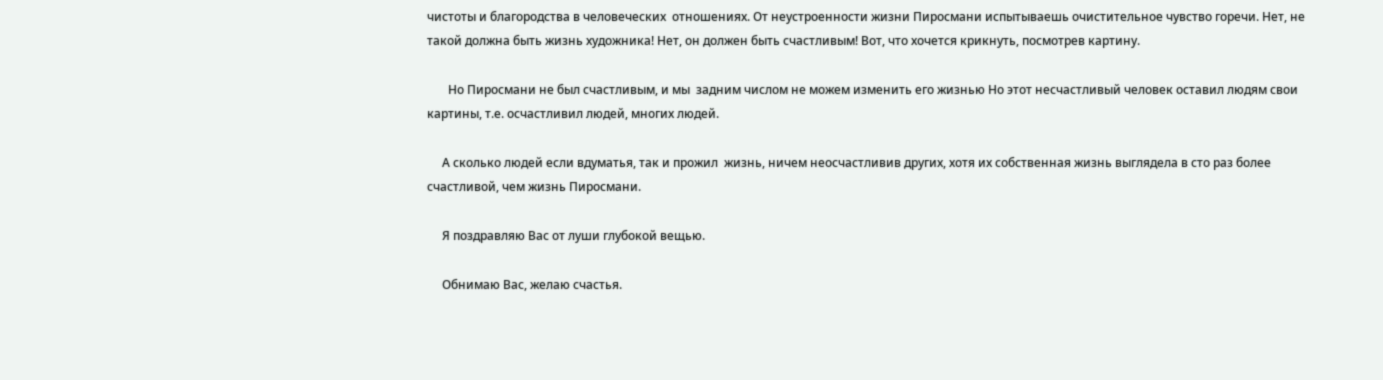чистоты и благородства в человеческих  отношениях. От неустроенности жизни Пиросмани испытываешь очистительное чувство горечи. Нет, не такой должна быть жизнь художника! Нет, он должен быть счастливым! Вот, что хочется крикнуть, посмотрев картину.

       Но Пиросмани не был счастливым, и мы  задним числом не можем изменить его жизнью Но этот несчастливый человек оставил людям свои картины, т.е. осчастливил людей, многих людей.

     А сколько людей если вдуматья, так и прожил  жизнь, ничем неосчастливив других, хотя их собственная жизнь выглядела в сто раз более счастливой, чем жизнь Пиросмани.

     Я поздравляю Вас от луши глубокой вещью.

     Обнимаю Вас, желаю счастья.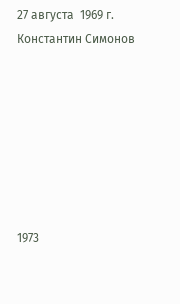27 августа  1969 г.                                             Константин Симонов







1973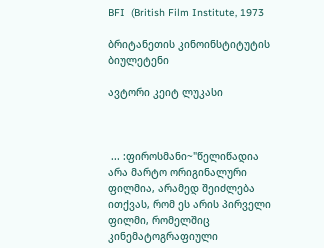BFI  (British Film Institute, 1973

ბრიტანეთის კინოინსტიტუტის ბიულეტენი

ავტორი კეიტ ლუკასი



 ... :ფიროსმანი~"წელიწადია არა მარტო ორიგინალური ფილმია, არამედ შეიძლება ითქვას, რომ ეს არის პირველი ფილმი, რომელშიც კინემატოგრაფიული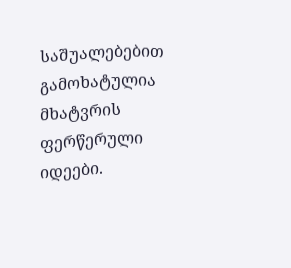საშუალებებით გამოხატულია მხატვრის ფერწერული იდეები.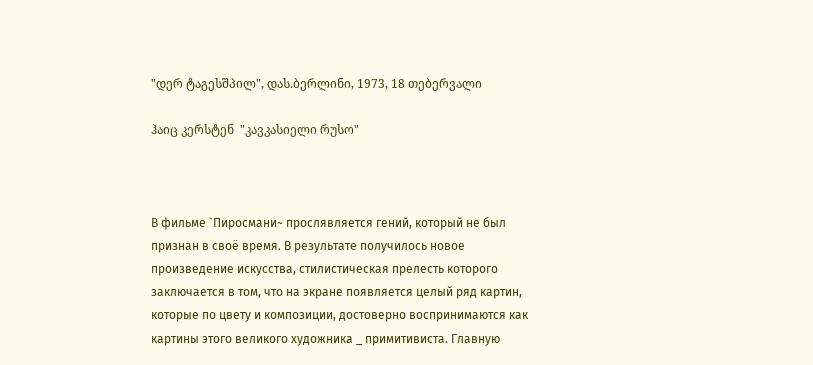"დერ ტაგესშპილ", დას.ბერლინი, 1973, 18 თებერვალი

ჰაიც კერსტენ  "კავკასიელი რუსო"



В фильме `Пиросмани~ прослявляется гений, который не был признан в своё время. В результате получилось новое произведение искусства, стилистическая прелесть которого заключается в том, что на экране появляется целый ряд картин, которые по цвету и композиции, достоверно воспринимаются как картины этого великого художника _ примитивиста. Главную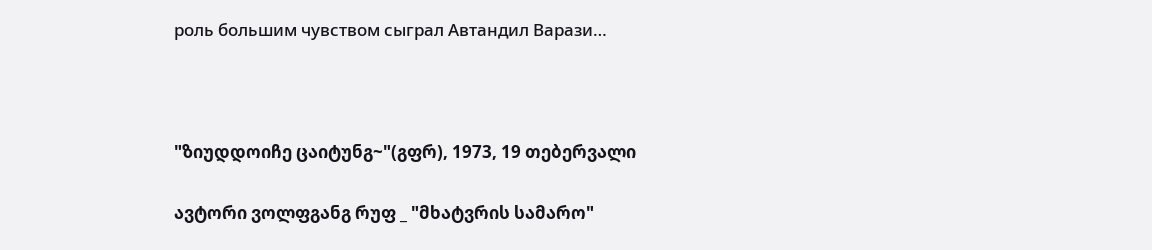роль большим чувством сыграл Автандил Варази…



"ზიუდდოიჩე ცაიტუნგ~"(გფრ), 1973, 19 თებერვალი

ავტორი ვოლფგანგ რუფ _ "მხატვრის სამარო"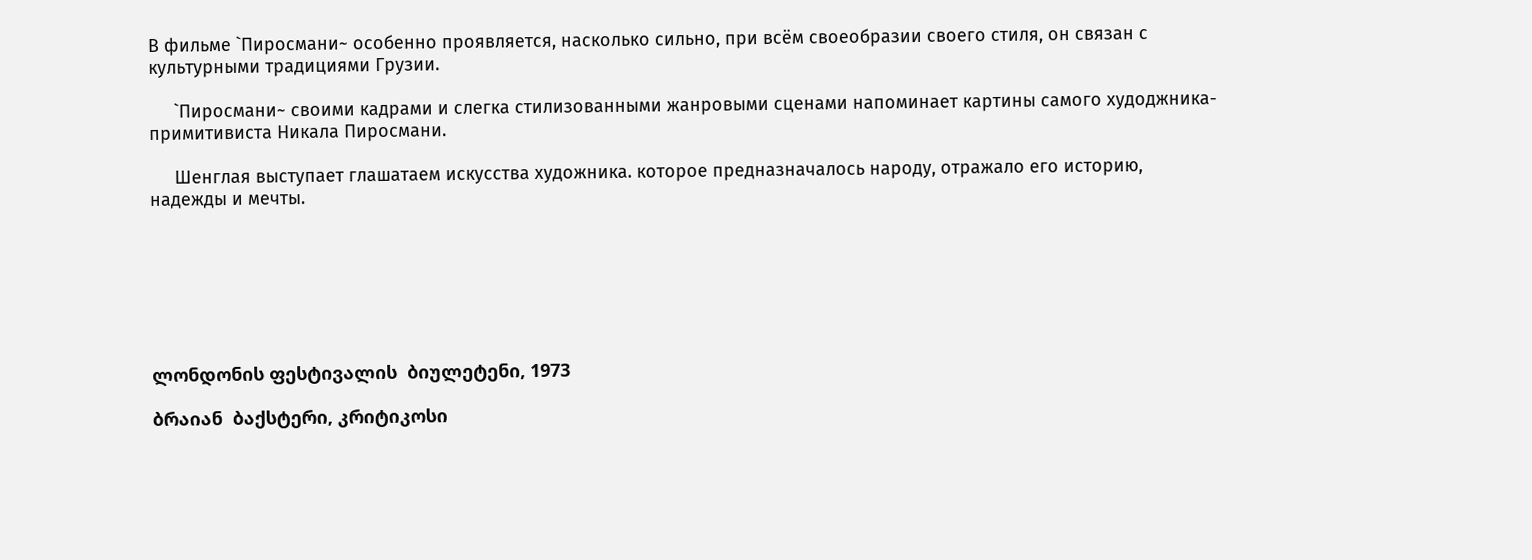В фильме `Пиросмани~ особенно проявляется, насколько сильно, при всём своеобразии своего стиля, он связан с культурными традициями Грузии.

     `Пиросмани~ своими кадрами и слегка стилизованными жанровыми сценами напоминает картины самого худоджника-примитивиста Никала Пиросмани.

     Шенглая выступает глашатаем искусства художника. которое предназначалось народу, отражало его историю, надежды и мечты.







ლონდონის ფესტივალის  ბიულეტენი, 1973

ბრაიან  ბაქსტერი, კრიტიკოსი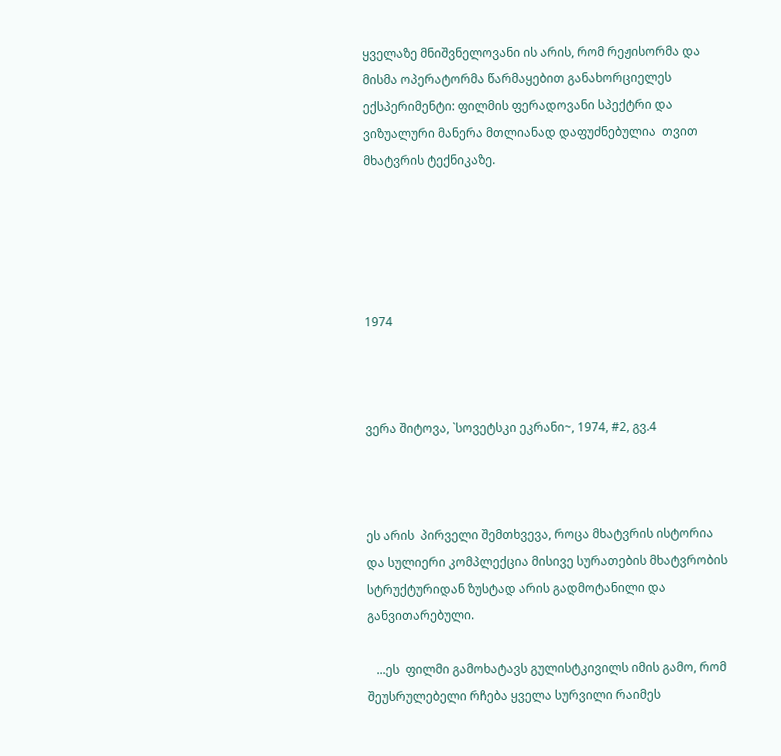ყველაზე მნიშვნელოვანი ის არის, რომ რეჟისორმა და მისმა ოპერატორმა წარმაყებით განახორციელეს ექსპერიმენტი: ფილმის ფერადოვანი სპექტრი და ვიზუალური მანერა მთლიანად დაფუძნებულია  თვით მხატვრის ტექნიკაზე.





1974



ვერა შიტოვა, `სოვეტსკი ეკრანი~, 1974, #2, გვ.4



ეს არის  პირველი შემთხვევა, როცა მხატვრის ისტორია და სულიერი კომპლექცია მისივე სურათების მხატვრობის სტრუქტურიდან ზუსტად არის გადმოტანილი და განვითარებული.

   ...ეს  ფილმი გამოხატავს გულისტკივილს იმის გამო, რომ შეუსრულებელი რჩება ყველა სურვილი რაიმეს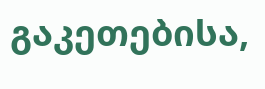გაკეთებისა,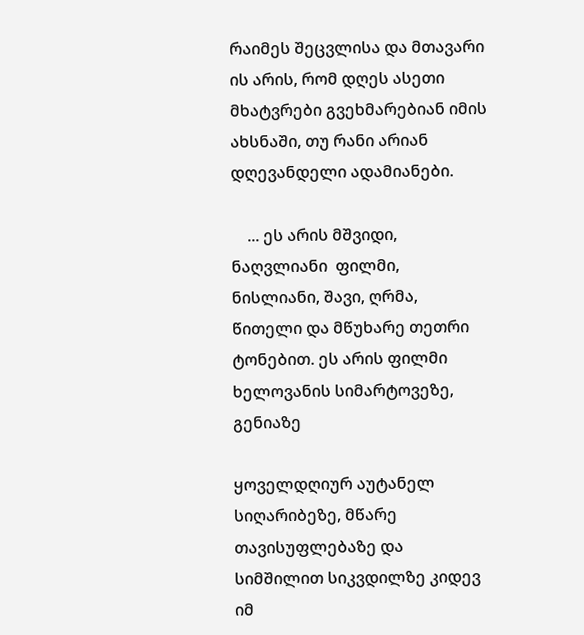რაიმეს შეცვლისა და მთავარი ის არის, რომ დღეს ასეთი მხატვრები გვეხმარებიან იმის ახსნაში, თუ რანი არიან დღევანდელი ადამიანები.

    ... ეს არის მშვიდი, ნაღვლიანი  ფილმი, ნისლიანი, შავი, ღრმა, წითელი და მწუხარე თეთრი ტონებით. ეს არის ფილმი ხელოვანის სიმარტოვეზე, გენიაზე

ყოველდღიურ აუტანელ სიღარიბეზე, მწარე თავისუფლებაზე და სიმშილით სიკვდილზე კიდევ იმ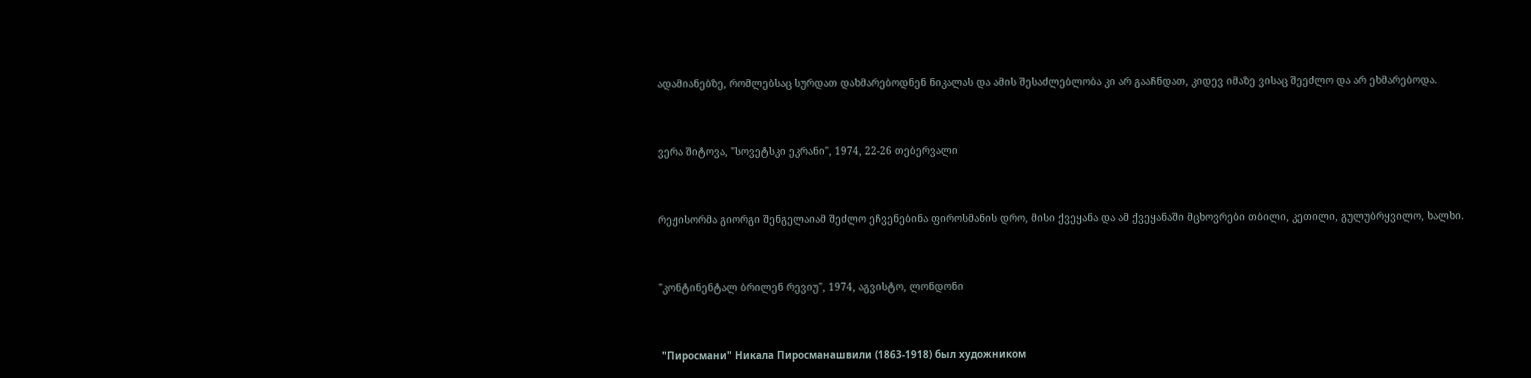ადამიანებზე, რომლებსაც სურდათ დახმარებოდნენ ნიკალას და ამის შესაძლებლობა კი არ გააჩნდათ, კიდევ იმაზე ვისაც შეეძლო და არ ეხმარებოდა.



ვერა შიტოვა, "სოვეტსკი ეკრანი", 1974, 22-26 თებერვალი



რეჟისორმა გიორგი შენგელაიამ შეძლო ეჩვენებინა ფიროსმანის დრო, მისი ქვეყანა და ამ ქვეყანაში მცხოვრები თბილი, კეთილი, გულუბრყვილო, ხალხი.



"კონტინენტალ ბრილენ რევიუ", 1974, აგვისტო, ლონდონი



 "Пиросмани" Никала Пиросманашвили (1863-1918) был художником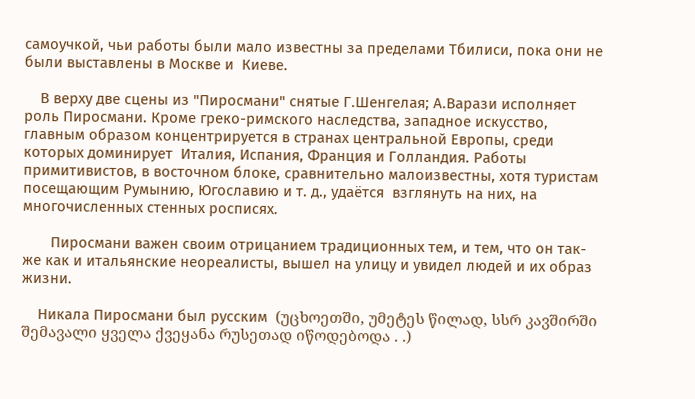самоучкой, чьи работы были мало известны за пределами Тбилиси, пока они не были выставлены в Москве и  Киеве.

    В верху две сцены из "Пиросмани" снятые Г.Шенгелая; А.Варази исполняет роль Пиросмани. Кроме греко-римского наследства, западное искусство, главным образом концентрируется в странах центральной Европы, среди которых доминирует  Италия, Испания, Франция и Голландия. Работы примитивистов, в восточном блоке, сравнительно малоизвестны, хотя туристам посещающим Румынию, Югославию и т. д., удаётся  взглянуть на них, на многочисленных стенных росписях.

       Пиросмани важен своим отрицанием традиционных тем, и тем, что он так-же как и итальянские неореалисты, вышел на улицу и увидел людей и их образ жизни.

    Никала Пиросмани был русским  (უცხოეთში, უმეტეს წილად, სსრ კავშირში შემავალი ყველა ქვეყანა რუსეთად იწოდებოდა . .)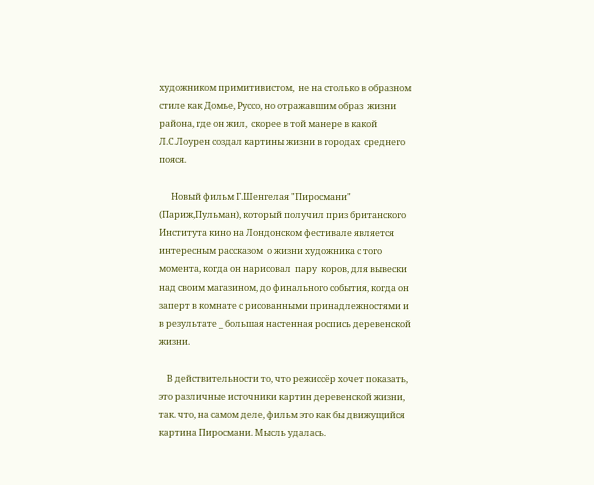художником примитивистом,  не на столько в образном стиле как Домье, Руссо, но отражавшим образ  жизни района, где он жил,  скорее в той манере в какой Л.С.Лоурен создал картины жизни в городах  среднего пояся.

      Новый фильм Г.Шенгелая "Пиросмани" (Париж,Пульман), который получил приз британского Института кино на Лондонском фестивале является интересным рассказом  о жизни художника с того момента, когда он нарисовал  пару  коров, для вывески над своим магазином, до финального события, когда он заперт в комнате с рисованными принадлежностями и в результате _ большая настенная роспись деревенской жизни.

    В действительности то, что режиссёр хочет показать, это различные источники картин деревенской жизни, так. что, на самом деле, фильм это как бы движущийся картина Пиросмани. Мысль удалась.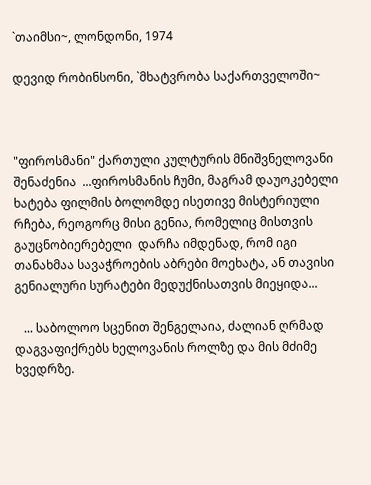`თაიმსი~, ლონდონი, 1974

დევიდ რობინსონი, `მხატვრობა საქართველოში~



"ფიროსმანი" ქართული კულტურის მნიშვნელოვანი შენაძენია  ...ფიროსმანის ჩუმი, მაგრამ დაუოკებელი ხატება ფილმის ბოლომდე ისეთივე მისტერიული რჩება, რეოგორც მისი გენია, რომელიც მისთვის გაუცნობიერებელი  დარჩა იმდენად, რომ იგი თანახმაა სავაჭროების აბრები მოეხატა, ან თავისი გენიალური სურატები მედუქნისათვის მიეყიდა...

   ... საბოლოო სცენით შენგელაია, ძალიან ღრმად დაგვაფიქრებს ხელოვანის როლზე და მის მძიმე ხვედრზე.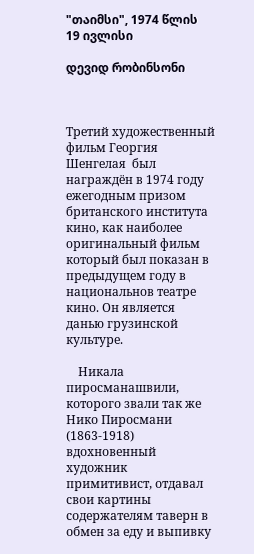"თაიმსი", 1974 წლის  19 ივლისი

დევიდ რობინსონი



Третий художественный фильм Георгия Шенгелая  был награждён в 1974 году ежегодным призом  британского института  кино, как наиболее оригинальный фильм который был показан в предыдущем году в национальнов театре кино. Он является  данью грузинской культуре.

    Никала пиросманашвили, которого звали так же Нико Пиросмани  (1863-1918) вдохновенный художник примитивист, отдавал свои картины содержателям таверн в обмен за еду и выпивку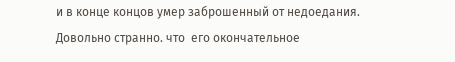и в конце концов умер заброшенный от недоедания. Довольно странно. что  его окончательное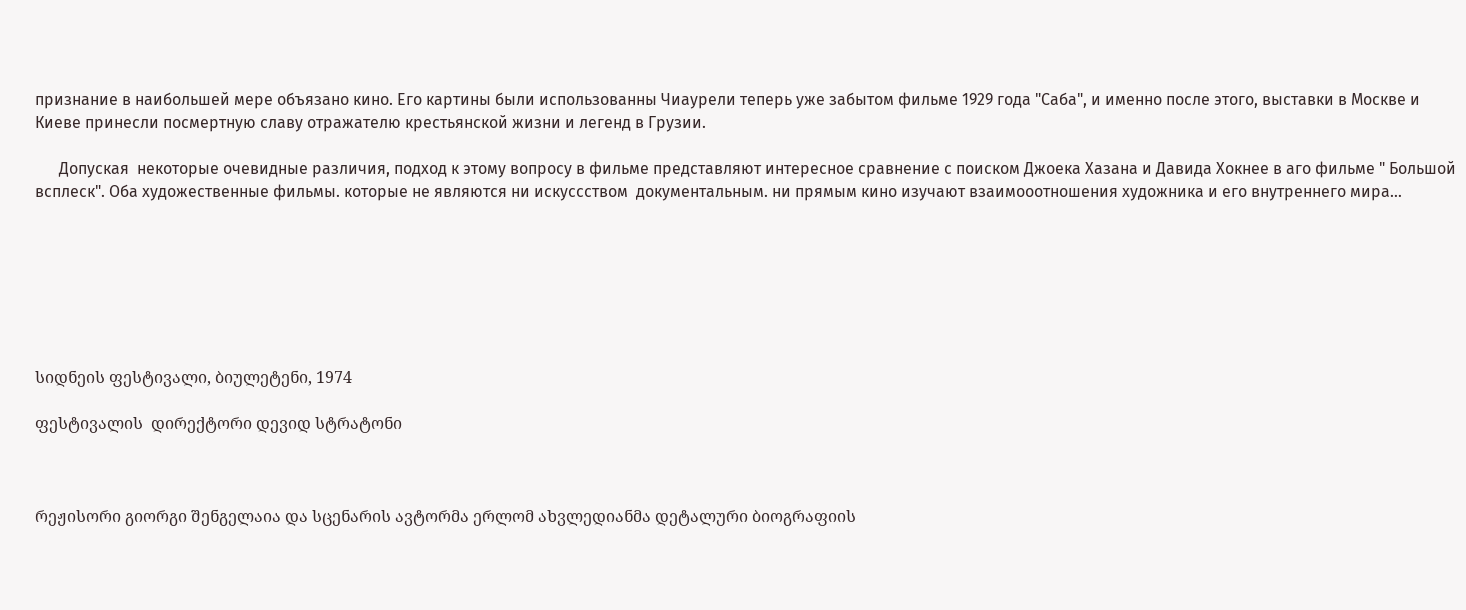признание в наибольшей мере объязано кино. Его картины были использованны Чиаурели теперь уже забытом фильме 1929 года "Саба", и именно после этого, выставки в Москве и Киеве принесли посмертную славу отражателю крестьянской жизни и легенд в Грузии.

      Допуская  некоторые очевидные различия, подход к этому вопросу в фильме представляют интересное сравнение с поиском Джоека Хазана и Давида Хокнее в аго фильме " Большой всплеск". Оба художественные фильмы. которые не являются ни искуссством  документальным. ни прямым кино изучают взаимооотношения художника и его внутреннего мира…







სიდნეის ფესტივალი, ბიულეტენი, 1974

ფესტივალის  დირექტორი დევიდ სტრატონი



რეჟისორი გიორგი შენგელაია და სცენარის ავტორმა ერლომ ახვლედიანმა დეტალური ბიოგრაფიის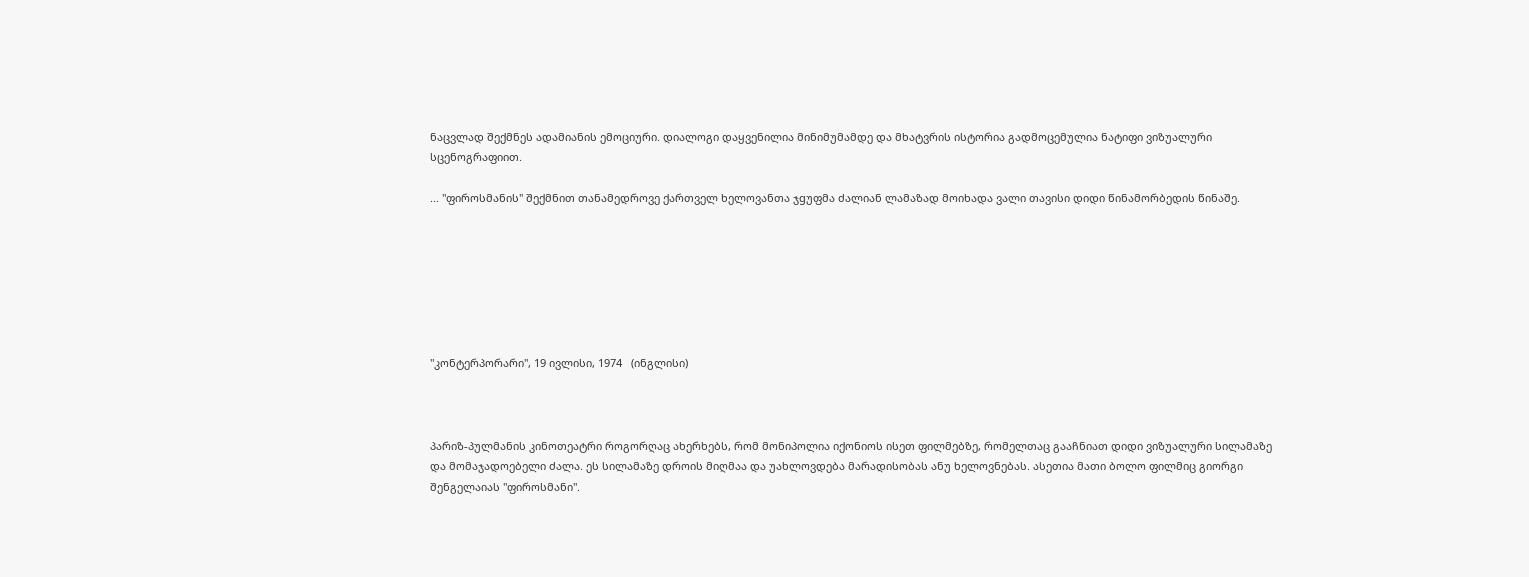ნაცვლად შექმნეს ადამიანის ემოციური. დიალოგი დაყვენილია მინიმუმამდე და მხატვრის ისტორია გადმოცემულია ნატიფი ვიზუალური სცენოგრაფიით.

... "ფიროსმანის" შექმნით თანამედროვე ქართველ ხელოვანთა ჯgუფმა ძალიან ლამაზად მოიხადა ვალი თავისი დიდი წინამორბედის წინაშე.







"კონტერპორარი", 19 ივლისი, 1974   (ინგლისი)



პარიზ-პულმანის კინოთეატრი როგორღაც ახერხებს, რომ მონიპოლია იქონიოს ისეთ ფილმებზე, რომელთაც გააჩნიათ დიდი ვიზუალური სილამაზე და მომაჯადოებელი ძალა. ეს სილამაზე დროის მიღმაა და უახლოვდება მარადისობას ანუ ხელოვნებას. ასეთია მათი ბოლო ფილმიც გიორგი შენგელაიას "ფიროსმანი".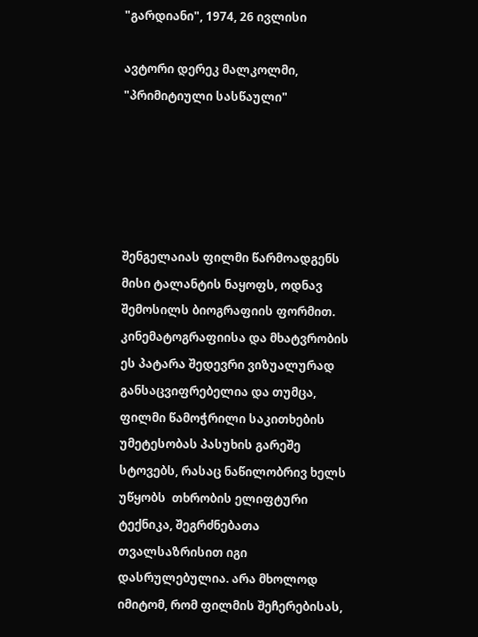"გარდიანი", 1974, 26 ივლისი

ავტორი დერეკ მალკოლმი, "პრიმიტიული სასწაული"





შენგელაიას ფილმი წარმოადგენს  მისი ტალანტის ნაყოფს, ოდნავ შემოსილს ბიოგრაფიის ფორმით. კინემატოგრაფიისა და მხატვრობის ეს პატარა შედევრი ვიზუალურად განსაცვიფრებელია და თუმცა, ფილმი წამოჭრილი საკითხების უმეტესობას პასუხის გარეშე სტოვებს, რასაც ნაწილობრივ ხელს უწყობს  თხრობის ელიფტური ტექნიკა, შეგრძნებათა თვალსაზრისით იგი დასრულებულია. არა მხოლოდ იმიტომ, რომ ფილმის შეჩერებისას,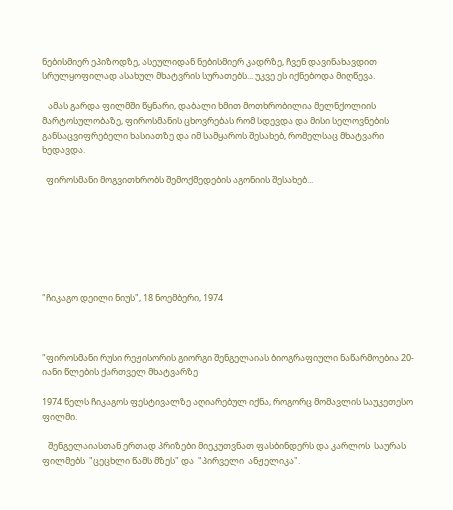ნებისმიერ ეპიზოდზე, ასეულიდან ნებისმიერ კადრზე, ჩვენ დავინახავდით სრულყოფილად ასახულ მხატვრის სურათებს... უკვე ეს იქნებოდა მიღწევა.

   ამას გარდა ფილმში წყნარი, დაბალი ხმით მოთხრობილია მელნქოლიის მარტოსულობაზე, ფიროსმანის ცხოვრებას რომ სდევდა და მისი სელოვნების განსაცვიფრებელი ხასიათზე და იმ სამყაროს შესახებ, რომელსაც მხატვარი ხედავდა.

  ფიროსმანი მოგვითხრობს შემოქმედების აგონიის შესახებ...







"ჩიკაგო დეილი ნიუს", 18 ნოემბერი, 1974



"ფიროსმანი რუსი რეჟისორის გიორგი შენგელაიას ბიოგრაფიული ნაწარმოებია 20-იანი წლების ქართველ მხატვარზე

1974 წელს ჩიკაგოს ფესტივალზე აღიარებულ იქნა, როგორც მომავლის საუკეთესო ფილმი.

   შენგელაიასთან ერთად პრიზები მიეკუთვნათ ფასბინდერს და კარლოს  საურას ფილმებს  "ცეცხლი წამს მზეს" და  "პირველი  ანჟელიკა".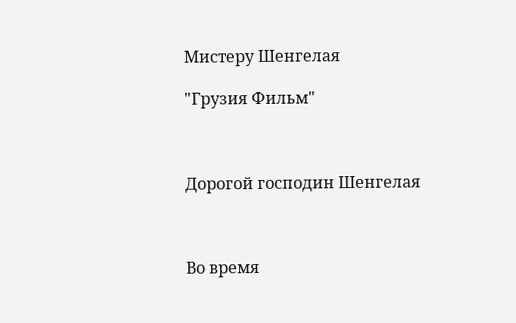Мистеру Шенгелая

"Грузия Фильм"



Дорогой господин Шенгелая



Во время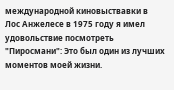международной киновыствавки в   Лос Анжелесе в 1975 году я имел удовольствие посмотреть "Пиросмани": Это был один из лучших моментов моей жизни.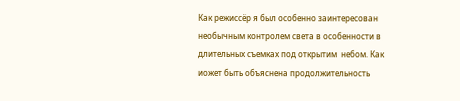Как режиссёр я был особенно заинтересован необычным контролем света в особенности в длительных съемках под открытим  небом. Как иожет быть объяснена продолжительность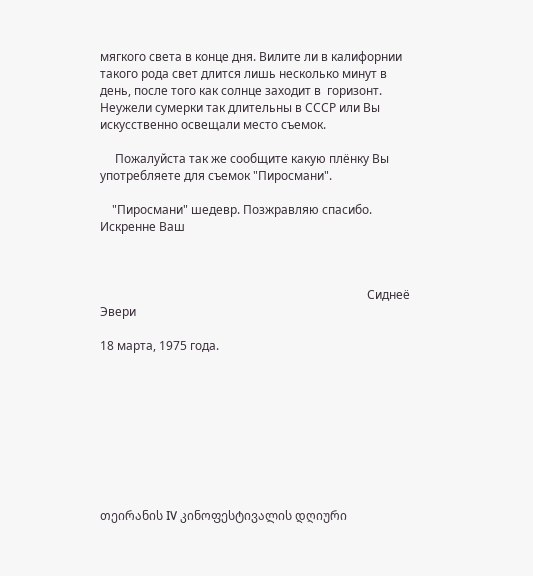мягкого света в конце дня. Вилите ли в калифорнии такого рода свет длится лишь несколько минут в день, после того как солнце заходит в  горизонт. Неужели сумерки так длительны в СССР или Вы искусственно освещали место съемок.

     Пожалуйста так же сообщите какую плёнку Вы употребляете для съемок "Пиросмани".

    "Пиросмани" шедевр. Позжравляю спасибо. Искренне Ваш



                                                                                         Сиднеё Эвери

18 марта, 1975 года.









თეირანის IV კინოფესტივალის დღიური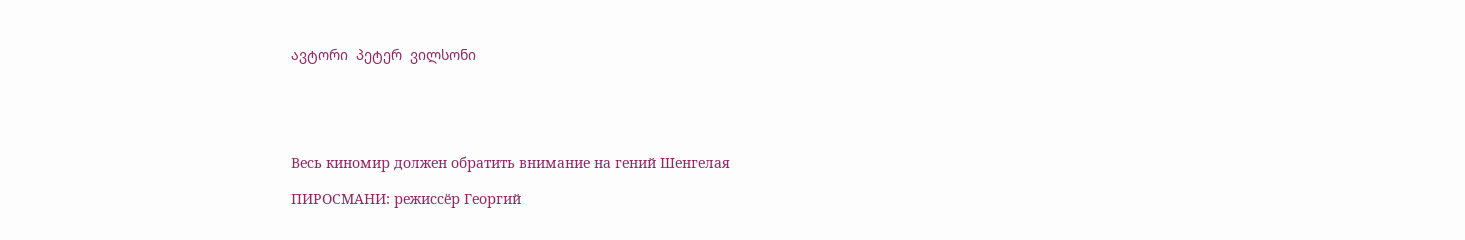ავტორი  პეტერ  ვილსონი





Весь киномир должен обратить внимание на гений Шенгелая

ПИРОСМАНИ: режиссёр Георгий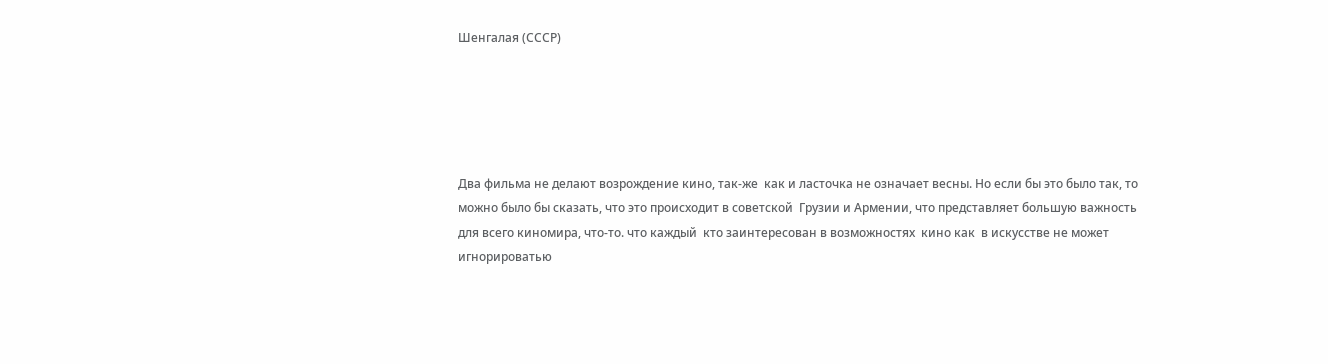Шенгалая (СССР)





Два фильма не делают возрождение кино, так-же  как и ласточка не означает весны. Но если бы это было так, то можно было бы сказать, что это происходит в советской  Грузии и Армении, что представляет большую важность для всего киномира, что-то. что каждый  кто заинтересован в возможностях  кино как  в искусстве не может игнорироватью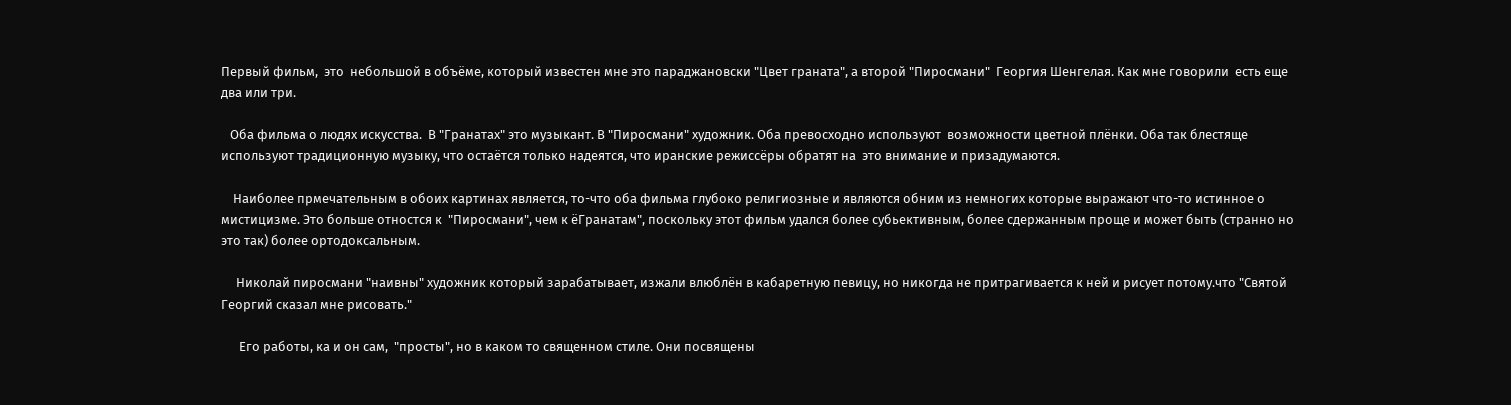Первый фильм,  это  небольшой в объёме, который известен мне это параджановски "Цвет граната", а второй "Пиросмани"  Георгия Шенгелая. Как мне говорили  есть еще два или три.

   Оба фильма о людях искусства.  В "Гранатах" это музыкант. В "Пиросмани" художник. Оба превосходно используют  возможности цветной плёнки. Оба так блестяще  используют традиционную музыку, что остаётся только надеятся, что иранские режиссёры обратят на  это внимание и призадумаются.

    Наиболее прмечательным в обоих картинах является, то-что оба фильма глубоко религиозные и являются обним из немногих которые выражают что-то истинное о мистицизме. Это больше отностся к  "Пиросмани", чем к ёГранатам", поскольку этот фильм удался более субьективным, более сдержанным проще и может быть (странно но это так) более ортодоксальным.

     Николай пиросмани "наивны" художник который зарабатывает, изжали влюблён в кабаретную певицу, но никогда не притрагивается к ней и рисует потому.что "Святой Георгий сказал мне рисовать."

      Его работы, ка и он сам,  "просты", но в каком то священном стиле. Они посвящены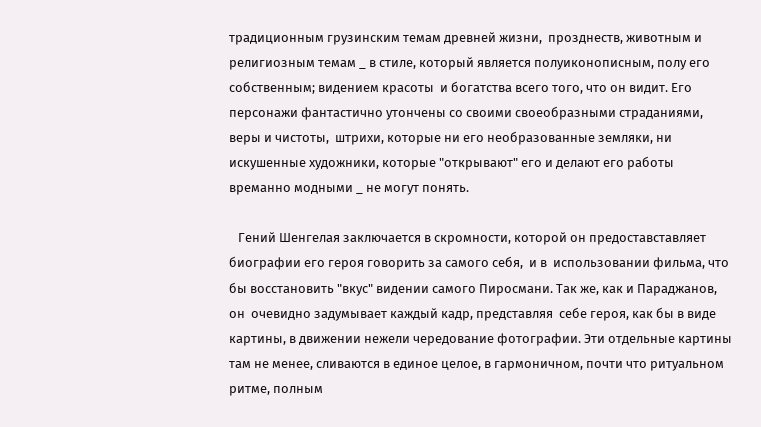традиционным грузинским темам древней жизни,  прозднеств, животным и религиозным темам _ в стиле, который является полуиконописным, полу его собственным; видением красоты  и богатства всего того, что он видит. Его персонажи фантастично утончены со своими своеобразными страданиями, веры и чистоты,  штрихи, которые ни его необразованные земляки, ни искушенные художники, которые "открывают" его и делают его работы времанно модными _ не могут понять.

   Гений Шенгелая заключается в скромности, которой он предоставставляет биографии его героя говорить за самого себя,  и в  использовании фильма, что бы восстановить "вкус" видении самого Пиросмани. Так же, как и Параджанов, он  очевидно задумывает каждый кадр, представляя  себе героя, как бы в виде картины, в движении нежели чередование фотографии. Эти отдельные картины там не менее, сливаются в единое целое, в гармоничном, почти что ритуальном ритме, полным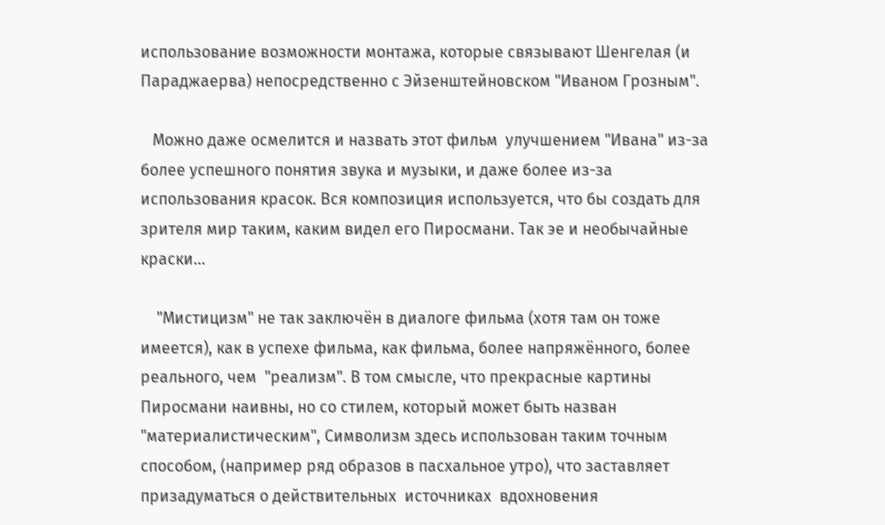использование возможности монтажа, которые связывают Шенгелая (и Параджаерва) непосредственно с Эйзенштейновском "Иваном Грозным".

   Можно даже осмелится и назвать этот фильм  улучшением "Ивана" из-за более успешного понятия звука и музыки, и даже более из-за использования красок. Вся композиция используется, что бы создать для зрителя мир таким, каким видел его Пиросмани. Так эе и необычайные краски…

    "Мистицизм" не так заключён в диалоге фильма (хотя там он тоже имеется), как в успехе фильма, как фильма, более напряжённого, более реального, чем  "реализм". В том смысле, что прекрасные картины Пиросмани наивны, но со стилем, который может быть назван "материалистическим", Символизм здесь использован таким точным способом, (например ряд образов в пасхальное утро), что заставляет призадуматься о действительных  источниках  вдохновения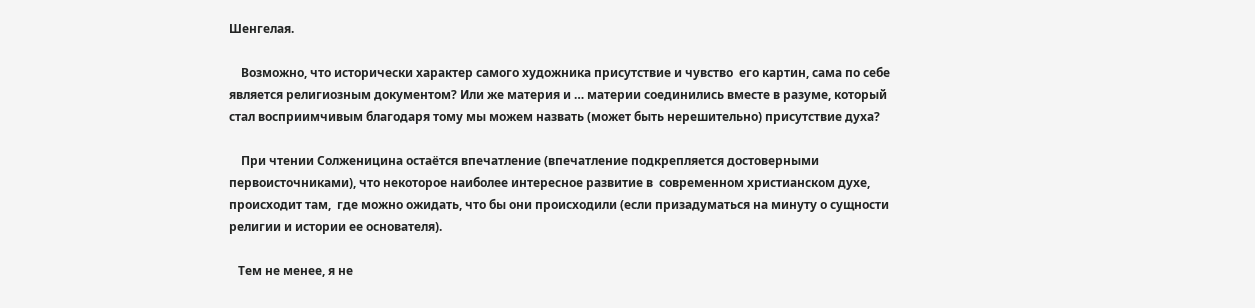Шенгелая.

    Возможно, что исторически характер самого художника присутствие и чувство  его картин, сама по себе является религиозным документом? Или же материя и … материи соединились вместе в разуме, который стал восприимчивым благодаря тому мы можем назвать (может быть нерешительно) присутствие духа?

    При чтении Солженицина остаётся впечатление (впечатление подкрепляется достоверными первоисточниками), что некоторое наиболее интересное развитие в  современном христианском духе, происходит там,  где можно ожидать, что бы они происходили (если призадуматься на минуту о сущности религии и истории ее основателя).

   Тем не менее, я не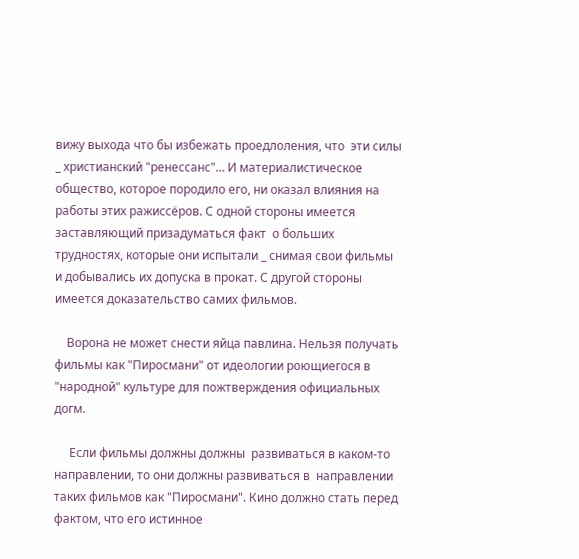вижу выхода что бы избежать проедлоления, что  эти силы _ христианский "ренессанс"… И материалистическое общество, которое породило его, ни оказал влияния на работы этих ражиссёров. С одной стороны имеется заставляющий призадуматься факт  о больших трудностях, которые они испытали _ снимая свои фильмы и добывались их допуска в прокат. С другой стороны имеется доказательство самих фильмов.

    Ворона не может снести яйца павлина. Нельзя получать фильмы как "Пиросмани" от идеологии роющиегося в "народной" культуре для пожтверждения официальных догм.

     Если фильмы должны должны  развиваться в каком-то направлении, то они должны развиваться в  направлении таких фильмов как "Пиросмани". Кино должно стать перед фактом, что его истинное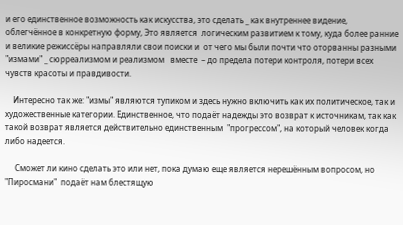и его единственное возможность как искусства, это сделать _ как внутреннее видение, облегчённое в конкретную форму, Это является  логическим развитием к тому, куда более ранние и великие режиссёры направляли свои поиски и  от чего мы были почти что оторванны разными "измами" _ сюрреализмом и реализмом   вместе  – до предела потери контроля, потери всех чувств красоты и правдивости.

    Интересно так же: "измы" являются тупиком и здесь нужно включить как их политическое, так и художественные категории. Единственное, что подаёт надежды это возврат к источникам, так как такой возврат является действительно единственным  "прогрессом", на который человек когда либо надеется.

     Сможет ли кино сделать это или нет, пока думаю еще является нерешённым вопросом, но "Пиросмани"  подаёт нам блестящую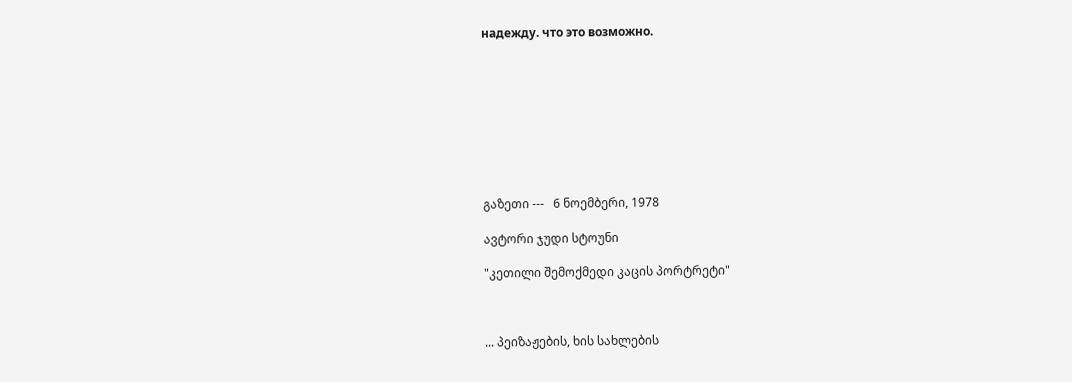надежду. что это возможно.









გაზეთი ---   6 ნოემბერი, 1978

ავტორი ჯუდი სტოუნი

"კეთილი შემოქმედი კაცის პორტრეტი"



... პეიზაჟების, ხის სახლების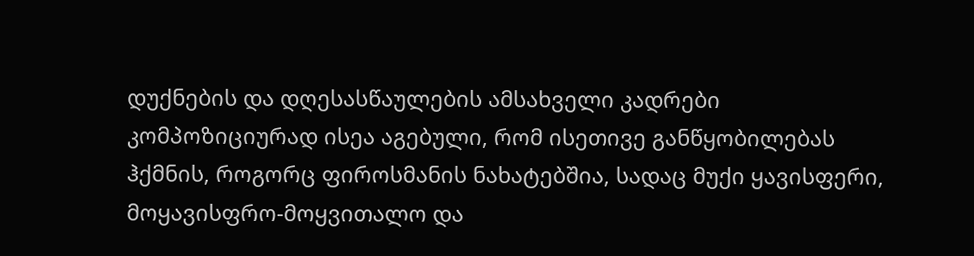დუქნების და დღესასწაულების ამსახველი კადრები კომპოზიციურად ისეა აგებული, რომ ისეთივე განწყობილებას ჰქმნის, როგორც ფიროსმანის ნახატებშია, სადაც მუქი ყავისფერი, მოყავისფრო-მოყვითალო და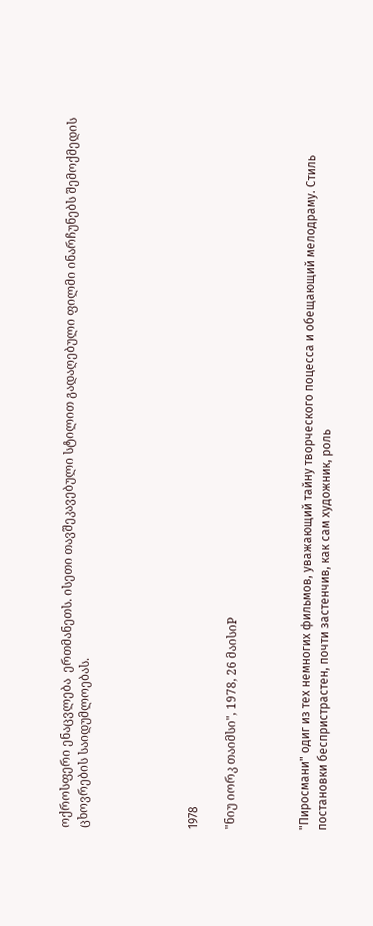ოქროსფერი ენაცვლება  ერთმანეთს. ისეთი თავშეკავებული სტილით გადაღებული ფილმი ინარჩუნებს შემოქმედის ცხოვრების საიდუმლოებას.





1978

"ნიუ იორკ თაიმსი", 1978, 26 მაისიP



"Пиросмани" одиг из тех немногих фильмов, уважающий тайну творческого поцесса и обещающий мелодраму. Стиль  постановки беспристрастен, почти застенчив, как сам художник, роль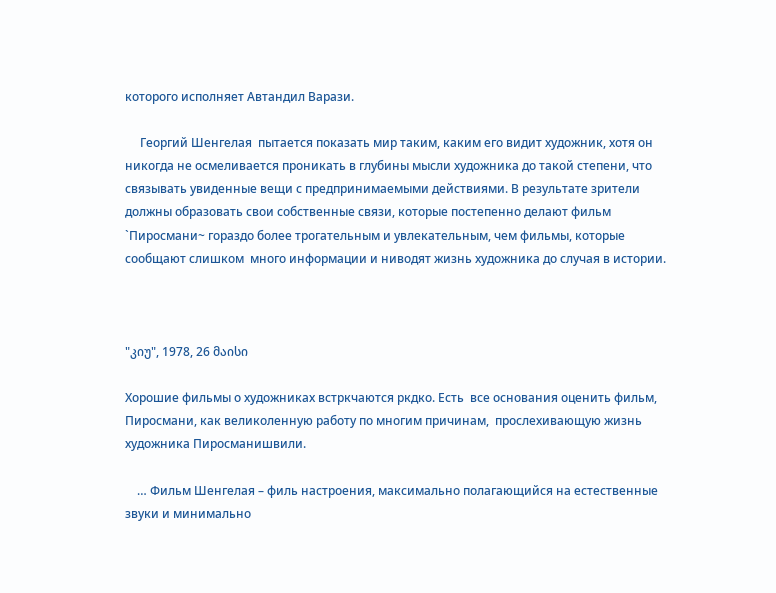которого исполняет Автандил Варази.

     Георгий Шенгелая  пытается показать мир таким, каким его видит художник, хотя он никогда не осмеливается проникать в глубины мысли художника до такой степени, что связывать увиденные вещи с предпринимаемыми действиями. В результате зрители должны образовать свои собственные связи, которые постепенно делают фильм `Пиросмани~ гораздо более трогательным и увлекательным, чем фильмы, которые сообщают слишком  много информации и ниводят жизнь художника до случая в истории.



"კიუ", 1978, 26 მაისი

Хорошие фильмы о художниках встркчаются ркдко. Есть  все основания оценить фильм, Пиросмани, как великоленную работу по многим причинам,  прослехивающую жизнь художника Пиросманишвили.

    … Фильм Шенгелая – филь настроения, максимально полагающийся на естественные звуки и минимально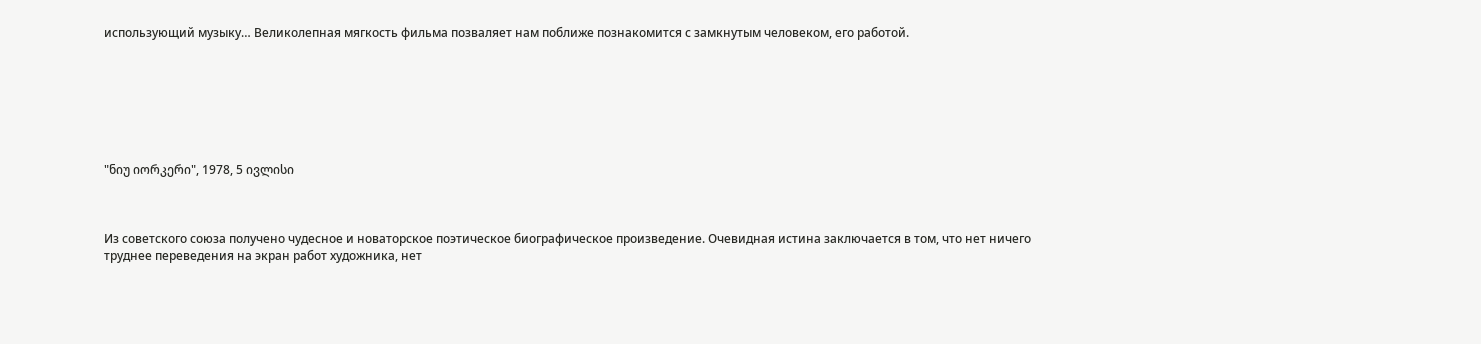использующий музыку… Великолепная мягкость фильма позваляет нам поближе познакомится с замкнутым человеком, его работой.







"ნიუ იორკერი", 1978, 5 ივლისი



Из советского союза получено чудесное и новаторское поэтическое биографическое произведение. Очевидная истина заключается в том, что нет ничего труднее переведения на экран работ художника, нет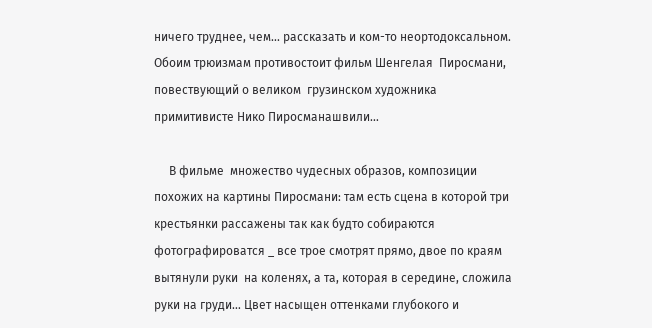ничего труднее, чем... рассказать и ком-то неортодоксальном. Обоим трюизмам противостоит фильм Шенгелая  Пиросмани, повествующий о великом  грузинском художника примитивисте Нико Пиросманашвили…

     В фильме  множество чудесных образов, композиции похожих на картины Пиросмани: там есть сцена в которой три крестьянки рассажены так как будто собираются фотографироватся _ все трое смотрят прямо, двое по краям вытянули руки  на коленях, а та, которая в середине, сложила руки на груди… Цвет насыщен оттенками глубокого и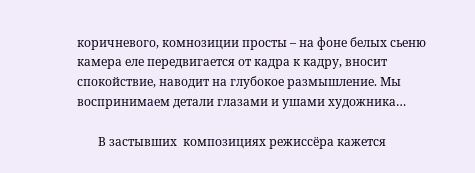коричневого, комнозиции просты – на фоне белых сьеню камера еле передвигается от кадра к кадру, вносит спокойствие, наводит на глубокое размышление. Мы воспринимаем детали глазами и ушами художника…

       В застывших  композициях режиссёра кажется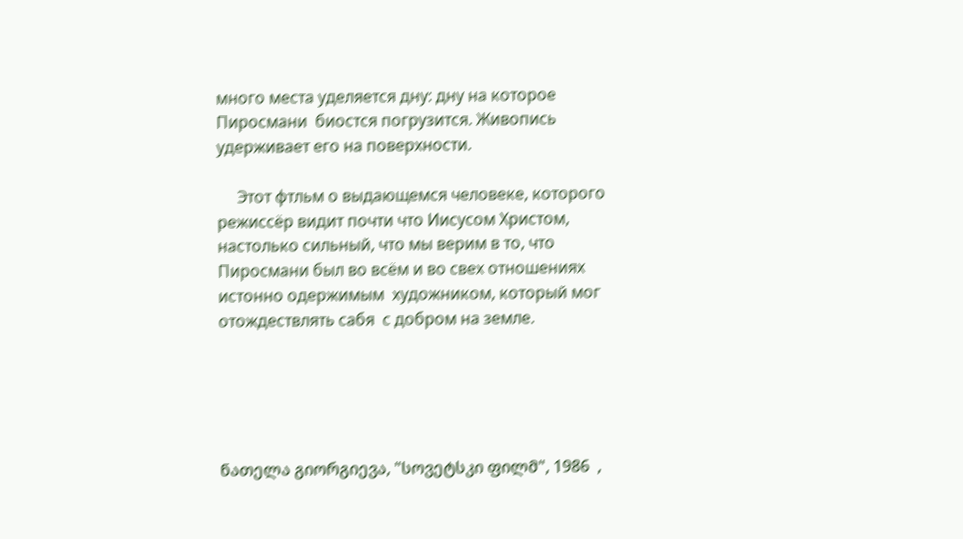много места уделяется дну: дну на которое Пиросмани  биостся погрузится. Живопись удерживает его на поверхности.

     Этот фтльм о выдающемся человеке, которого режиссёр видит почти что Иисусом Христом, настолько сильный, что мы верим в то, что Пиросмани был во всём и во свех отношениях истонно одержимым  художником, который мог отождествлять сабя  с добром на земле.





ნათელა გიორგიევა, "სოვეტსკი ფილმ", 1986  ,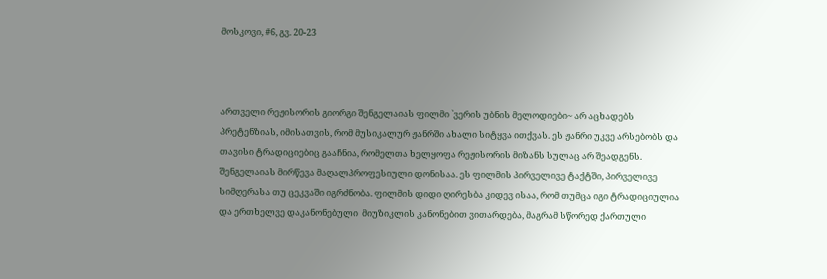მოსკოვი, #6, გვ. 20-23



ართველი რეჟისორის გიორგი შენგელაიას ფილმი `ვერის უბნის მელოდიები~ არ აცხადებს პრეტენზიას, იმისათვის, რომ მუსიკალურ ჟანრში ახალი სიტყვა ითქვას. ეს ჟანრი უკვე არსებობს და თავისი ტრადიციებიც გააჩნია, რომელთა ხელყოფა რეჟისორის მიზანს სულაც არ შეადგენს. შენგელაიას მირწევა მაღალპროფესიული დონისაა. ეს ფილმის პირველივე ტაქტში, პირველივე სიმღერასა თუ ცეკვაში იგრძნობა. ფილმის დიდი ღირესბა კიდევ ისაა, რომ თუმცა იგი ტრადიციულია და ერთხელვე დაკანონებული  მიუზიკლის კანონებით ვითარდება, მაგრამ სწორედ ქართული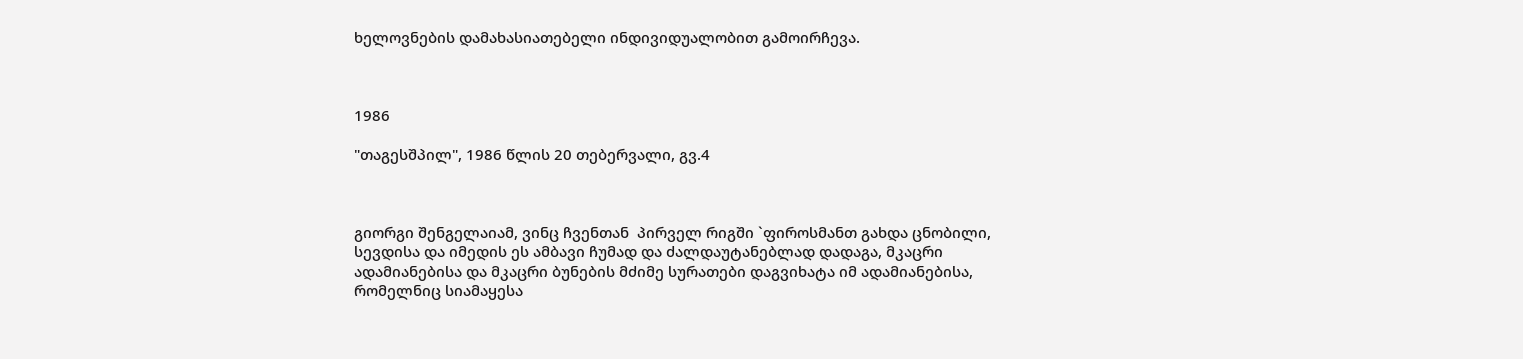ხელოვნების დამახასიათებელი ინდივიდუალობით გამოირჩევა.



1986

"თაგესშპილ", 1986 წლის 20 თებერვალი, გვ.4



გიორგი შენგელაიამ, ვინც ჩვენთან  პირველ რიგში `ფიროსმანთ გახდა ცნობილი, სევდისა და იმედის ეს ამბავი ჩუმად და ძალდაუტანებლად დადაგა, მკაცრი ადამიანებისა და მკაცრი ბუნების მძიმე სურათები დაგვიხატა იმ ადამიანებისა, რომელნიც სიამაყესა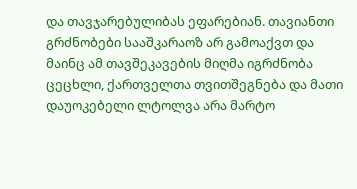და თავჯარებულიბას ეფარებიან. თავიანთი გრძნობები სააშკარაოზ არ გამოაქვთ და მაინც ამ თავშეკავების მიღმა იგრძნობა ცეცხლი, ქართველთა თვითშეგნება და მათი დაუოკებელი ლტოლვა არა მარტო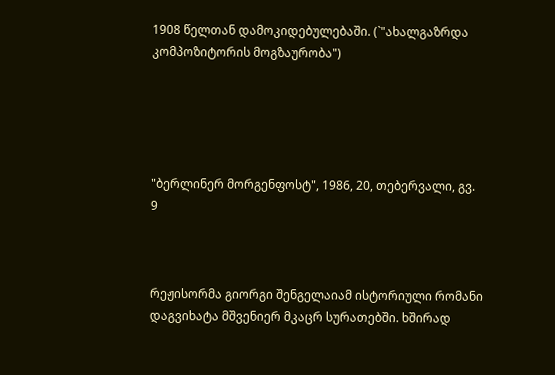1908 წელთან დამოკიდებულებაში. (`"ახალგაზრდა კომპოზიტორის მოგზაურობა")





"ბერლინერ მორგენფოსტ", 1986, 20, თებერვალი, გვ. 9



რეჟისორმა გიორგი შენგელაიამ ისტორიული რომანი დაგვიხატა მშვენიერ მკაცრ სურათებში. ხშირად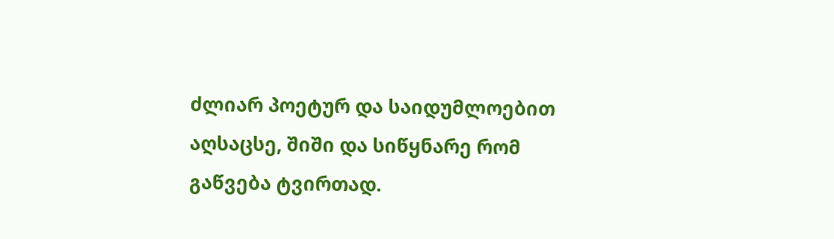ძლიარ პოეტურ და საიდუმლოებით აღსაცსე, შიში და სიწყნარე რომ გაწვება ტვირთად.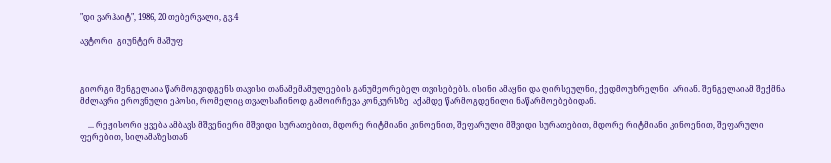"დი ვარჰაიტ", 1986, 20 თებერვალი, გვ.4

ავტორი  გიუნტერ მაშუფ



გიორგი შენგელაია წარმოგვიდგენს თავისი თანამემამულეების განუმეორებელ თვისებებს. ისინი ამაყნი და ღირსეულნი, ქედმოუხრელნი  არიან. შენგელაიამ შექმნა მძლავრი ეროვნული ეპოსი, რომელიც თვალსაჩინოდ გამოირჩევა კონკურსზე  აქამდე წარმოგდენილი ნაწარმოებებიდან.

    ... რეჟისორი ყვება ამბავს მშვენიერი მშვიდი სურათებით, მდორე რიტმიანი კინოენით, შეფარული მშვიდი სურათებით, მდორე რიტმიანი კინოენით, შეფარული  ფერებით, სილამაზესთან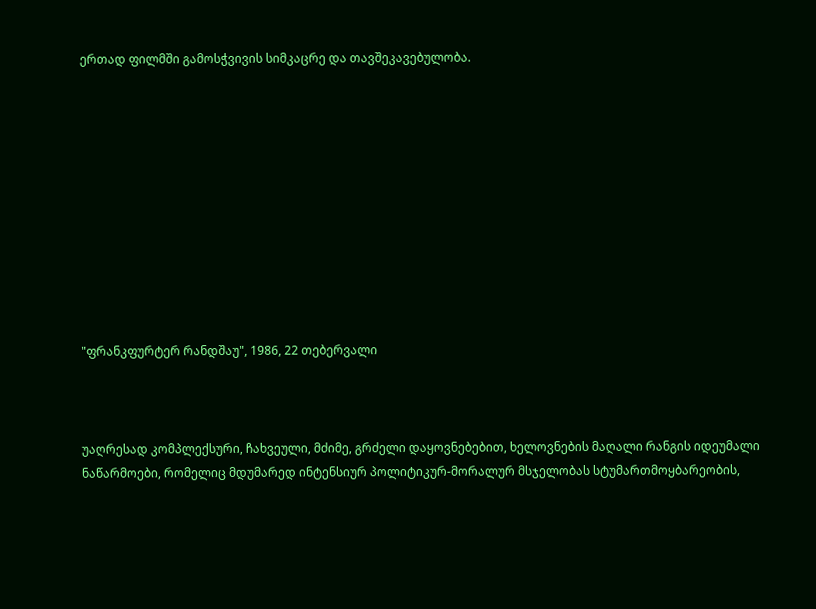ერთად ფილმში გამოსჭვივის სიმკაცრე და თავშეკავებულობა.











"ფრანკფურტერ რანდშაუ", 1986, 22 თებერვალი



უაღრესად კომპლექსური, ჩახვეული, მძიმე, გრძელი დაყოვნებებით, ხელოვნების მაღალი რანგის იდეუმალი ნაწარმოები, რომელიც მდუმარედ ინტენსიურ პოლიტიკურ-მორალურ მსჯელობას სტუმართმოყბარეობის,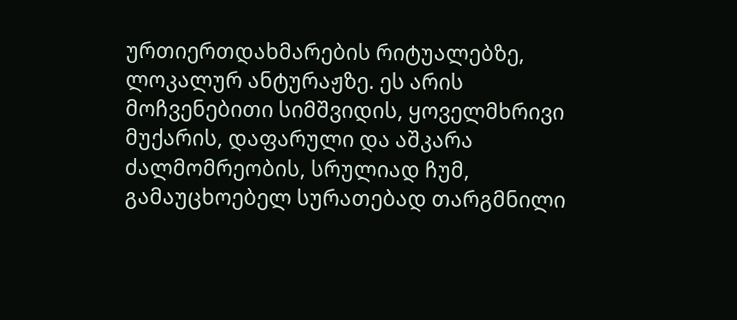ურთიერთდახმარების რიტუალებზე, ლოკალურ ანტურაჟზე. ეს არის მოჩვენებითი სიმშვიდის, ყოველმხრივი მუქარის, დაფარული და აშკარა ძალმომრეობის, სრულიად ჩუმ, გამაუცხოებელ სურათებად თარგმნილი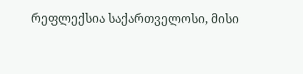რეფლექსია საქართველოსი, მისი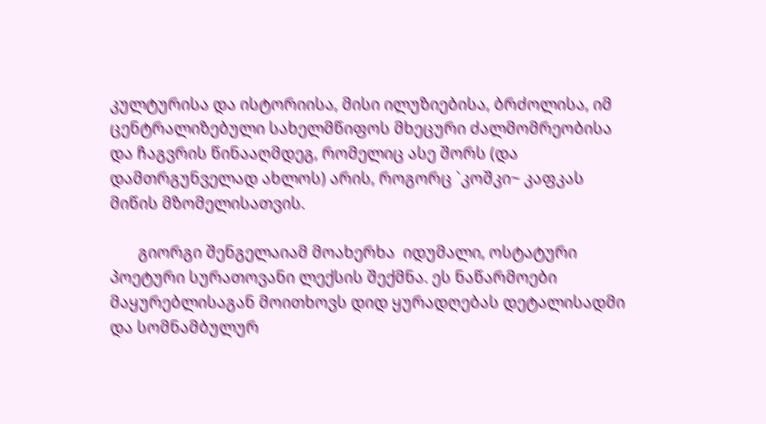კულტურისა და ისტორიისა, მისი ილუზიებისა, ბრძოლისა, იმ ცენტრალიზებული სახელმწიფოს მხეცური ძალმომრეობისა და ჩაგვრის წინააღმდეგ, რომელიც ასე შორს (და დამთრგუნველად ახლოს) არის, როგორც `კოშკი~ კაფკას მიწის მზომელისათვის.

       გიორგი შენგელაიამ მოახერხა  იდუმალი, ოსტატური პოეტური სურათოვანი ლექსის შექმნა. ეს ნაწარმოები მაყურებლისაგან მოითხოვს დიდ ყურადღებას დეტალისადმი და სომნამბულურ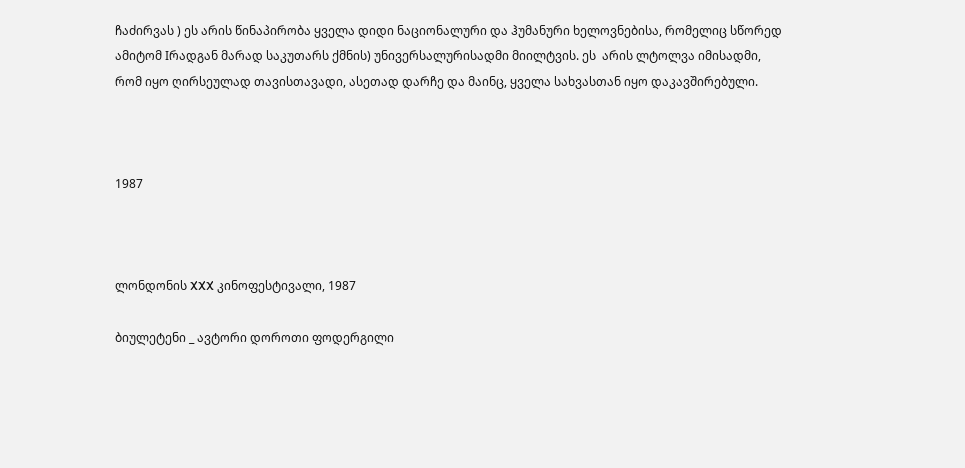ჩაძირვას ) ეს არის წინაპირობა ყველა დიდი ნაციონალური და ჰუმანური ხელოვნებისა, რომელიც სწორედ ამიტომ Iრადგან მარად საკუთარს ქმნის) უნივერსალურისადმი მიილტვის. ეს  არის ლტოლვა იმისადმი, რომ იყო ღირსეულად თავისთავადი, ასეთად დარჩე და მაინც, ყველა სახვასთან იყო დაკავშირებული.



1987



ლონდონის XXX კინოფესტივალი, 1987

ბიულეტენი _ ავტორი დოროთი ფოდერგილი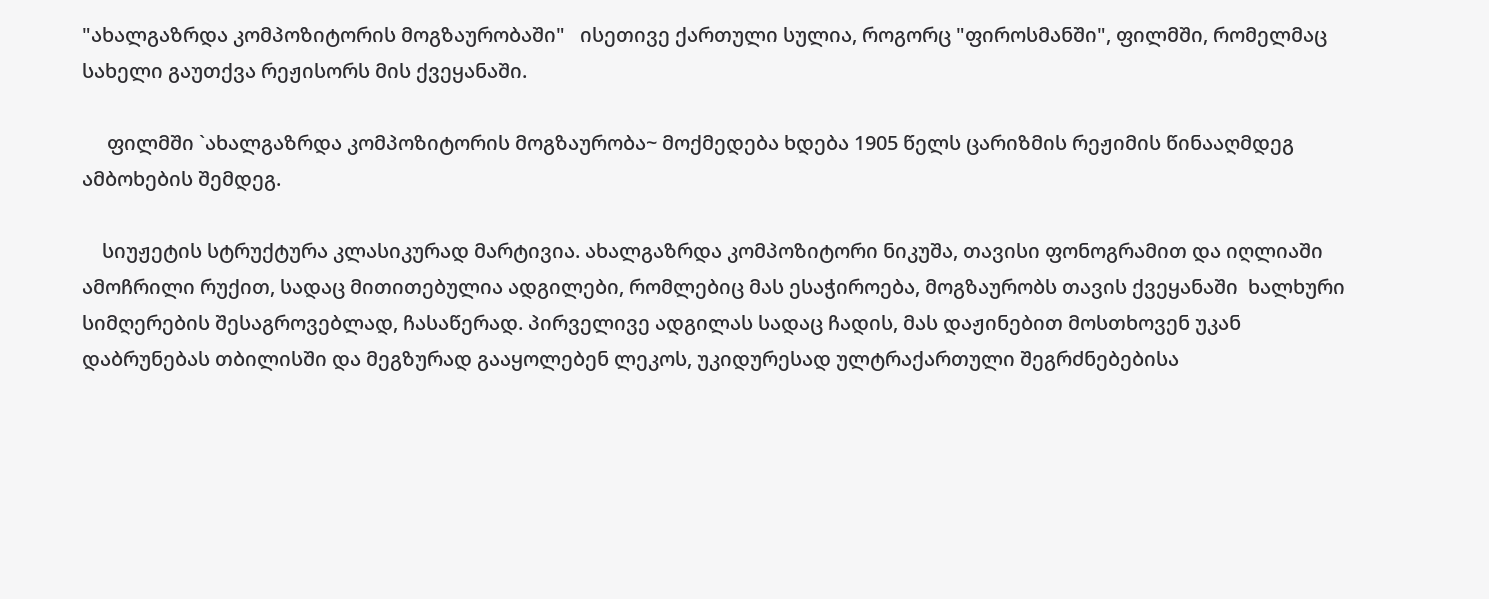"ახალგაზრდა კომპოზიტორის მოგზაურობაში"   ისეთივე ქართული სულია, როგორც "ფიროსმანში", ფილმში, რომელმაც სახელი გაუთქვა რეჟისორს მის ქვეყანაში.

     ფილმში `ახალგაზრდა კომპოზიტორის მოგზაურობა~ მოქმედება ხდება 1905 წელს ცარიზმის რეჟიმის წინააღმდეგ ამბოხების შემდეგ.

    სიუჟეტის სტრუქტურა კლასიკურად მარტივია. ახალგაზრდა კომპოზიტორი ნიკუშა, თავისი ფონოგრამით და იღლიაში ამოჩრილი რუქით, სადაც მითითებულია ადგილები, რომლებიც მას ესაჭიროება, მოგზაურობს თავის ქვეყანაში  ხალხური სიმღერების შესაგროვებლად, ჩასაწერად. პირველივე ადგილას სადაც ჩადის, მას დაჟინებით მოსთხოვენ უკან დაბრუნებას თბილისში და მეგზურად გააყოლებენ ლეკოს, უკიდურესად ულტრაქართული შეგრძნებებისა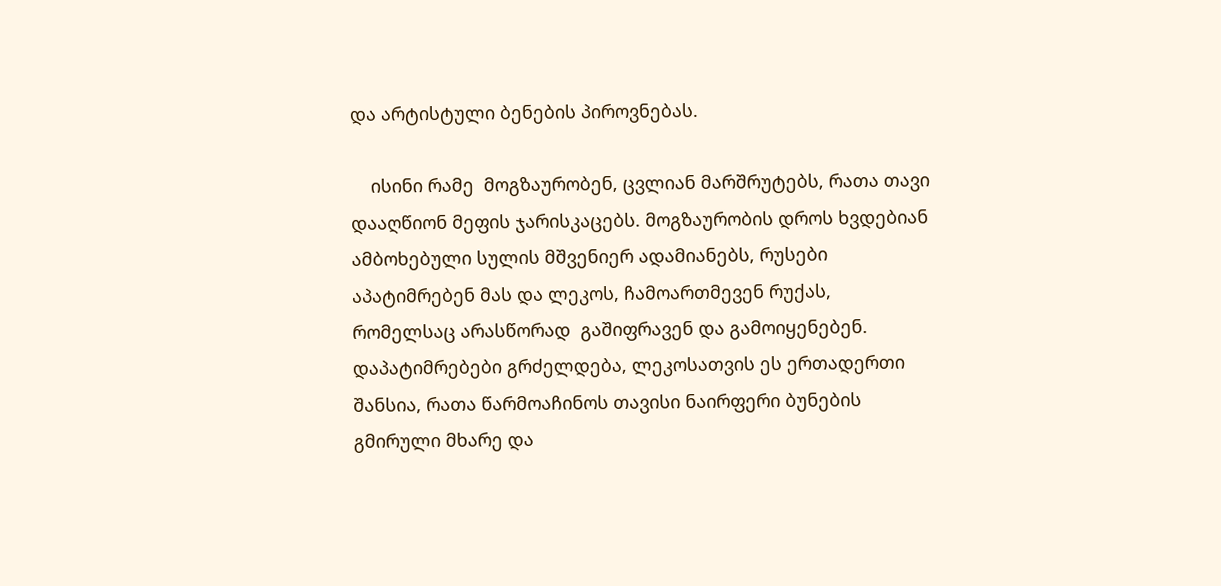და არტისტული ბენების პიროვნებას.

    ისინი რამე  მოგზაურობენ, ცვლიან მარშრუტებს, რათა თავი დააღწიონ მეფის ჯარისკაცებს. მოგზაურობის დროს ხვდებიან ამბოხებული სულის მშვენიერ ადამიანებს, რუსები აპატიმრებენ მას და ლეკოს, ჩამოართმევენ რუქას, რომელსაც არასწორად  გაშიფრავენ და გამოიყენებენ. დაპატიმრებები გრძელდება, ლეკოსათვის ეს ერთადერთი შანსია, რათა წარმოაჩინოს თავისი ნაირფერი ბუნების გმირული მხარე და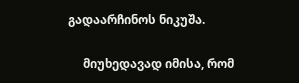გადაარჩინოს ნიკუშა.

     მიუხედავად იმისა, რომ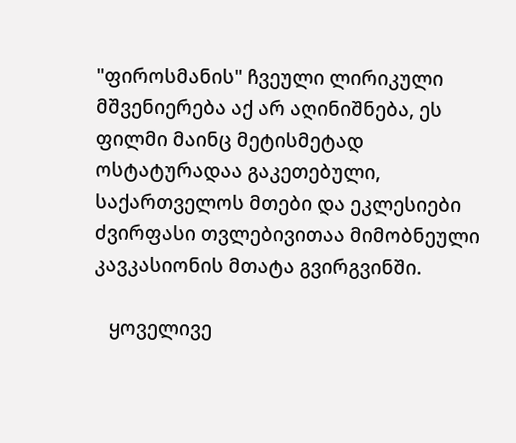"ფიროსმანის" ჩვეული ლირიკული მშვენიერება აქ არ აღინიშნება, ეს ფილმი მაინც მეტისმეტად ოსტატურადაა გაკეთებული, საქართველოს მთები და ეკლესიები ძვირფასი თვლებივითაა მიმობნეული კავკასიონის მთატა გვირგვინში.

   ყოველივე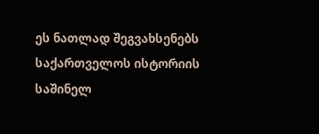ეს ნათლად შეგვახსენებს საქართველოს ისტორიის საშინელ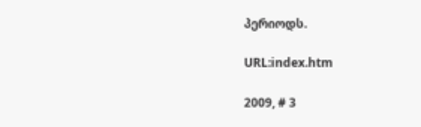პერიოდს.

URL:index.htm

2009, # 3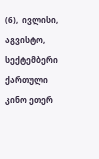(6),  ივლისი,   აგვისტო, სექტემბერი  ქართული კინო ეთერ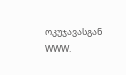ოკუჯავასგან WWW.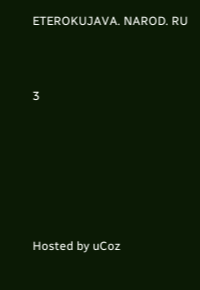ETEROKUJAVA. NAROD. RU



3







Hosted by uCoz